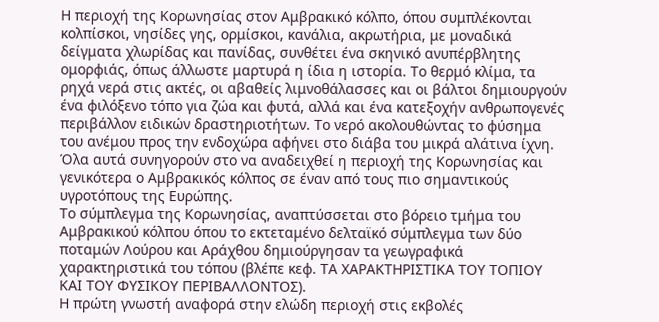Η περιοχή της Κορωνησίας στον Αμβρακικό κόλπο, όπου συμπλέκονται κολπίσκοι, νησίδες γης, ορμίσκοι, κανάλια, ακρωτήρια, με μοναδικά δείγματα χλωρίδας και πανίδας, συνθέτει ένα σκηνικό ανυπέρβλητης ομορφιάς, όπως άλλωστε μαρτυρά η ίδια η ιστορία. Το θερμό κλίμα, τα ρηχά νερά στις ακτές, οι αβαθείς λιμνοθάλασσες και οι βάλτοι δημιουργούν ένα φιλόξενο τόπο για ζώα και φυτά, αλλά και ένα κατεξοχήν ανθρωπογενές περιβάλλον ειδικών δραστηριοτήτων. Το νερό ακολουθώντας το φύσημα του ανέμου προς την ενδοχώρα αφήνει στο διάβα του μικρά αλάτινα ίχνη. Όλα αυτά συνηγορούν στο να αναδειχθεί η περιοχή της Κορωνησίας και γενικότερα ο Αμβρακικός κόλπος σε έναν από τους πιο σημαντικούς υγροτόπους της Ευρώπης.
Το σύμπλεγμα της Κορωνησίας, αναπτύσσεται στο βόρειο τμήμα του Αμβρακικού κόλπου όπου το εκτεταμένο δελταϊκό σύμπλεγμα των δύο ποταμών Λούρου και Αράχθου δημιούργησαν τα γεωγραφικά χαρακτηριστικά του τόπου (βλέπε κεφ. ΤΑ ΧΑΡΑΚΤΗΡΙΣΤΙΚΑ ΤΟΥ ΤΟΠΙΟΥ ΚΑΙ ΤΟΥ ΦΥΣΙΚΟΥ ΠΕΡΙΒΑΛΛΟΝΤΟΣ).
Η πρώτη γνωστή αναφορά στην ελώδη περιοχή στις εκβολές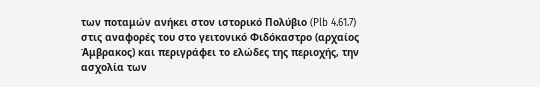των ποταμών ανήκει στον ιστορικό Πολύβιο (Plb 4.61.7) στις αναφορές του στο γειτονικό Φιδόκαστρο (αρχαίος Άμβρακος) και περιγράφει το ελώδες της περιοχής, την ασχολία των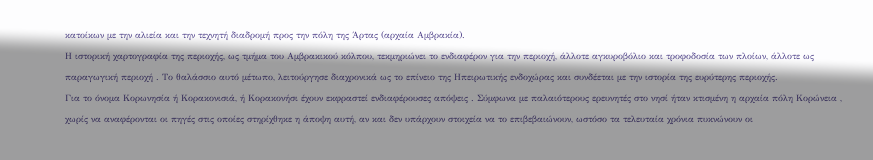κατοίκων με την αλιεία και την τεχνητή διαδρομή προς την πόλη της Άρτας (αρχαία Αμβρακία).
Η ιστορική χαρτογραφία της περιοχής, ως τμήμα του Αμβρακικού κόλπου, τεκμηριώνει το ενδιαφέρον για την περιοχή, άλλοτε αγκυροβόλιο και τροφοδοσία των πλοίων, άλλοτε ως παραγωγική περιοχή . Το θαλάσσιο αυτό μέτωπο, λειτούργησε διαχρονικά ως το επίνειο της Ηπειρωτικής ενδοχώρας και συνδέεται με την ιστορία της ευρύτερης περιοχής.
Για το όνομα Κορωνησία ή Κορακονισιά, ή Κορακονήσι έχουν εκφραστεί ενδιαφέρουσες απόψεις . Σύμφωνα με παλαιότερους ερευνητές στο νησί ήταν κτισμένη η αρχαία πόλη Κορώνεια , χωρίς να αναφέρονται οι πηγές στις οποίες στηρίχθηκε η άποψη αυτή, αν και δεν υπάρχουν στοιχεία να το επιβεβαιώνουν, ωστόσο τα τελευταία χρόνια πυκνώνουν οι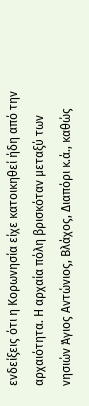ενδείξεις ότι η Κορωνησία είχε κατοικηθεί ήδη από την αρχαιότητα. Η αρχαία πόλη βρισκόταν μεταξύ των νησιών Άγιος Αντώνιος, Βλάχος, Διαπόρι κ.ά., καθώς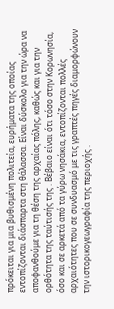πρόκειται για μια βυθισμένη πολιτεία, ευρήματα της οποίας εντοπίζονται διάσπαρτα στη θάλασσα. Είναι δύσκολο για την ώρα να αποφανθούμε για τη θέση της αρχαίας πόλης, καθώς και για την ορθότητα της ταύτισής της . Βέβαιο είναι ότι τόσο στην Κορωνησία, όσο και σε αρκετά από τα γύρω νησάκια, εντοπίζονται πολλές αρχαιότητες που σε συνδυασμό με τις γραπτές πηγές διαμορφώνουν την ιστορικογεωγραφία της περιοχής .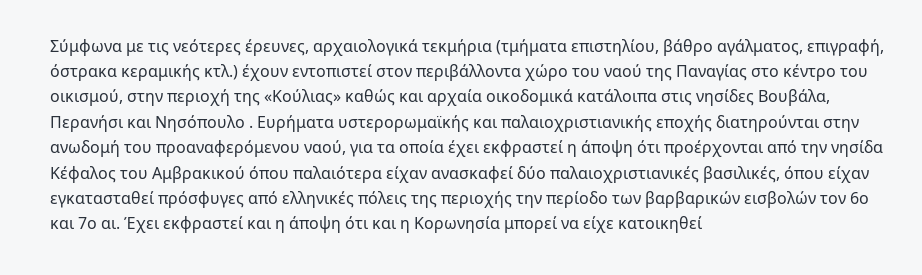Σύμφωνα με τις νεότερες έρευνες, αρχαιολογικά τεκμήρια (τμήματα επιστηλίου, βάθρο αγάλματος, επιγραφή, όστρακα κεραμικής κτλ.) έχουν εντοπιστεί στον περιβάλλοντα χώρο του ναού της Παναγίας στο κέντρο του οικισμού, στην περιοχή της «Κούλιας» καθώς και αρχαία οικοδομικά κατάλοιπα στις νησίδες Βουβάλα, Περανήσι και Νησόπουλο . Ευρήματα υστερορωμαϊκής και παλαιοχριστιανικής εποχής διατηρούνται στην ανωδομή του προαναφερόμενου ναού, για τα οποία έχει εκφραστεί η άποψη ότι προέρχονται από την νησίδα Κέφαλος του Αμβρακικού όπου παλαιότερα είχαν ανασκαφεί δύο παλαιοχριστιανικές βασιλικές, όπου είχαν εγκατασταθεί πρόσφυγες από ελληνικές πόλεις της περιοχής την περίοδο των βαρβαρικών εισβολών τον 6ο και 7ο αι. Έχει εκφραστεί και η άποψη ότι και η Κορωνησία μπορεί να είχε κατοικηθεί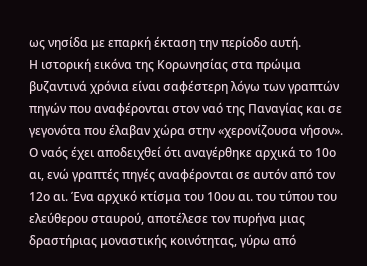ως νησίδα με επαρκή έκταση την περίοδο αυτή.
Η ιστορική εικόνα της Κορωνησίας στα πρώιμα βυζαντινά χρόνια είναι σαφέστερη λόγω των γραπτών πηγών που αναφέρονται στον ναό της Παναγίας και σε γεγονότα που έλαβαν χώρα στην «χερονίζουσα νήσον». Ο ναός έχει αποδειχθεί ότι αναγέρθηκε αρχικά το 10ο αι, ενώ γραπτές πηγές αναφέρονται σε αυτόν από τον 12ο αι. Ένα αρχικό κτίσμα του 10ου αι. του τύπου του ελεύθερου σταυρού, αποτέλεσε τον πυρήνα μιας δραστήριας μοναστικής κοινότητας, γύρω από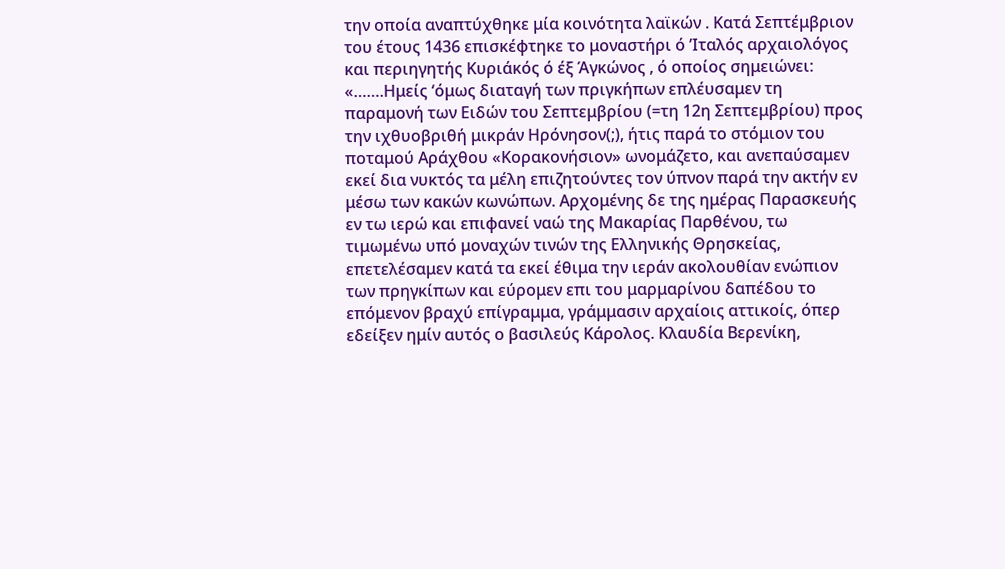την οποία αναπτύχθηκε μία κοινότητα λαϊκών . Κατά Σεπτέμβριον του έτους 1436 επισκέφτηκε το μοναστήρι ό ’Ιταλός αρχαιολόγος και περιηγητής Κυριάκός ό έξ Άγκώνος , ό οποίος σημειώνει: «…….Ημείς ‘όμως διαταγή των πριγκήπων επλέυσαμεν τη παραμονή των Ειδών του Σεπτεμβρίου (=τη 12η Σεπτεμβρίου) προς την ιχθυοβριθή μικράν Ηρόνησον(;), ήτις παρά το στόμιον του ποταμού Αράχθου «Κορακονήσιον» ωνομάζετο, και ανεπαύσαμεν εκεί δια νυκτός τα μέλη επιζητούντες τον ύπνον παρά την ακτήν εν μέσω των κακών κωνώπων. Αρχομένης δε της ημέρας Παρασκευής εν τω ιερώ και επιφανεί ναώ της Μακαρίας Παρθένου, τω τιμωμένω υπό μοναχών τινών της Ελληνικής Θρησκείας, επετελέσαμεν κατά τα εκεί έθιμα την ιεράν ακολουθίαν ενώπιον των πρηγκίπων και εύρομεν επι του μαρμαρίνου δαπέδου το επόμενον βραχύ επίγραμμα, γράμμασιν αρχαίοις αττικοίς, όπερ εδείξεν ημίν αυτός ο βασιλεύς Κάρολος. Κλαυδία Βερενίκη,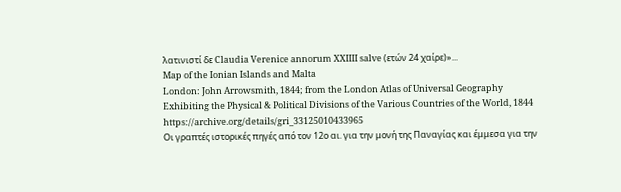λατινιστί δε Claudia Verenice annorum XXIIII salve (ετών 24 χαίρε)»...
Map of the Ionian Islands and Malta
London: John Arrowsmith, 1844; from the London Atlas of Universal Geography Exhibiting the Physical & Political Divisions of the Various Countries of the World, 1844 https://archive.org/details/gri_33125010433965
Οι γραπτές ιστορικές πηγές από τον 12ο αι. για την μονή της Παναγίας και έμμεσα για την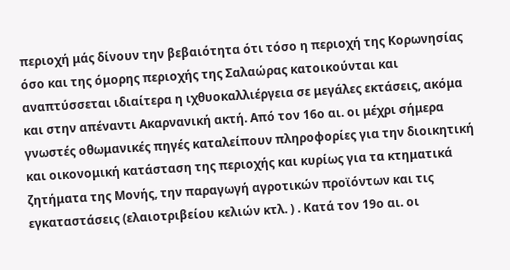περιοχή μάς δίνουν την βεβαιότητα ότι τόσο η περιοχή της Κορωνησίας όσο και της όμορης περιοχής της Σαλαώρας κατοικούνται και αναπτύσσεται ιδιαίτερα η ιχθυοκαλλιέργεια σε μεγάλες εκτάσεις, ακόμα και στην απέναντι Ακαρνανική ακτή. Από τον 16ο αι. οι μέχρι σήμερα γνωστές οθωμανικές πηγές καταλείπουν πληροφορίες για την διοικητική και οικονομική κατάσταση της περιοχής και κυρίως για τα κτηματικά ζητήματα της Μονής, την παραγωγή αγροτικών προϊόντων και τις εγκαταστάσεις (ελαιοτριβείου κελιών κτλ. ) . Κατά τον 19ο αι. οι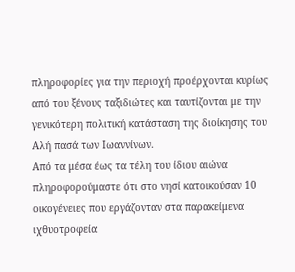πληροφορίες για την περιοχή προέρχονται κυρίως από του ξένους ταξιδιώτες και ταυτίζονται με την γενικότερη πολιτική κατάσταση της διοίκησης του Αλή πασά των Ιωαννίνων.
Από τα μέσα έως τα τέλη του ίδιου αιώνα πληροφορούμαστε ότι στο νησί κατοικούσαν 10 οικογένειες που εργάζονταν στα παρακείμενα ιχθυοτροφεία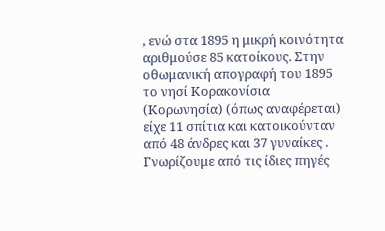, ενώ στα 1895 η μικρή κοινότητα αριθμούσε 85 κατοίκους. Στην οθωμανική απογραφή του 1895 το νησί Κορακονίσια (Κορωνησία) (όπως αναφέρεται) είχε 11 σπίτια και κατοικούνταν από 48 άνδρες και 37 γυναίκες . Γνωρίζουμε από τις ίδιες πηγές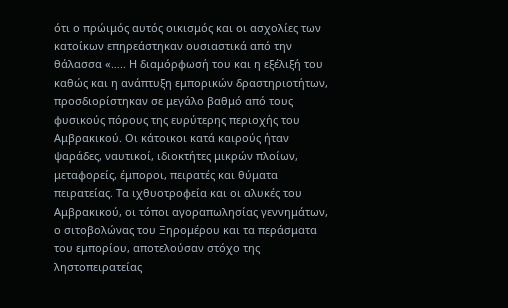ότι ο πρώιμός αυτός οικισμός και οι ασχολίες των κατοίκων επηρεάστηκαν ουσιαστικά από την θάλασσα «….. Η διαμόρφωσή του και η εξέλιξή του καθώς και η ανάπτυξη εμπορικών δραστηριοτήτων, προσδιορίστηκαν σε μεγάλο βαθμό από τους φυσικούς πόρους της ευρύτερης περιοχής του Αμβρακικού. Οι κάτοικοι κατά καιρούς ήταν ψαράδες, ναυτικοί, ιδιοκτήτες μικρών πλοίων, μεταφορείς, έμποροι, πειρατές και θύματα πειρατείας. Τα ιχθυοτροφεία και οι αλυκές του Αμβρακικού, οι τόποι αγοραπωλησίας γεννημάτων, ο σιτοβολώνας του Ξηρομέρου και τα περάσματα του εμπορίου, αποτελούσαν στόχο της ληστοπειρατείας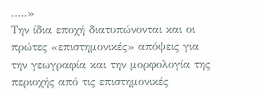…..»
Την ίδια εποχή διατυπώνονται και οι πρώτες «επιστημονικές» απόψεις για την γεωγραφία και την μορφολογία της περιοχής από τις επιστημονικές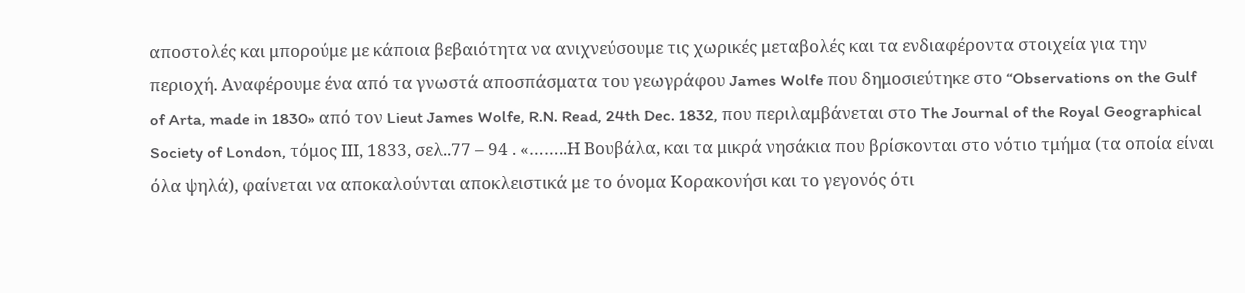αποστολές και μπορούμε με κάποια βεβαιότητα να ανιχνεύσουμε τις χωρικές μεταβολές και τα ενδιαφέροντα στοιχεία για την περιοχή. Αναφέρουμε ένα από τα γνωστά αποσπάσματα του γεωγράφου James Wolfe που δημοσιεύτηκε στο “Observations on the Gulf of Arta, made in 1830» από τον Lieut James Wolfe, R.N. Read, 24th Dec. 1832, που περιλαμβάνεται στο The Journal of the Royal Geographical Society of London, τόμος ΙΙΙ, 1833, σελ..77 – 94 . «……..Η Βουβάλα, και τα μικρά νησάκια που βρίσκονται στο νότιο τμήμα (τα οποία είναι όλα ψηλά), φαίνεται να αποκαλούνται αποκλειστικά με το όνομα Κορακονήσι και το γεγονός ότι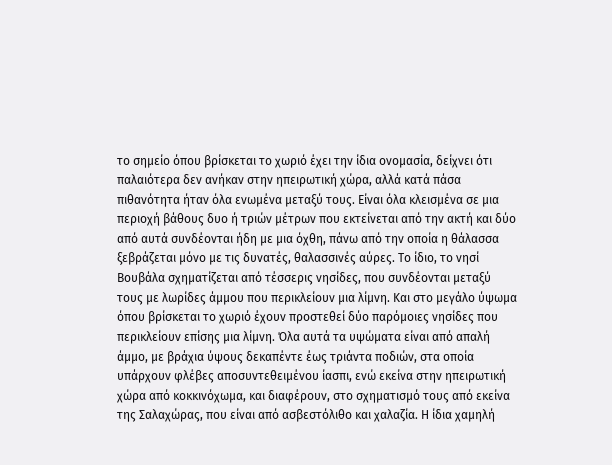το σημείο όπου βρίσκεται το χωριό έχει την ίδια ονομασία, δείχνει ότι παλαιότερα δεν ανήκαν στην ηπειρωτική χώρα, αλλά κατά πάσα πιθανότητα ήταν όλα ενωμένα μεταξύ τους. Είναι όλα κλεισμένα σε μια περιοχή βάθους δυο ή τριών μέτρων που εκτείνεται από την ακτή και δύο από αυτά συνδέονται ήδη με μια όχθη, πάνω από την οποία η θάλασσα ξεβράζεται μόνο με τις δυνατές, θαλασσινές αύρες. Το ίδιο, το νησί Βουβάλα σχηματίζεται από τέσσερις νησίδες, που συνδέονται μεταξύ τους με λωρίδες άμμου που περικλείουν μια λίμνη. Και στο μεγάλο ύψωμα όπου βρίσκεται το χωριό έχουν προστεθεί δύο παρόμοιες νησίδες που περικλείουν επίσης μια λίμνη. Όλα αυτά τα υψώματα είναι από απαλή άμμο, με βράχια ύψους δεκαπέντε έως τριάντα ποδιών, στα οποία υπάρχουν φλέβες αποσυντεθειμένου ίασπι, ενώ εκείνα στην ηπειρωτική χώρα από κοκκινόχωμα, και διαφέρουν, στο σχηματισμό τους από εκείνα της Σαλαχώρας, που είναι από ασβεστόλιθο και χαλαζία. Η ίδια χαμηλή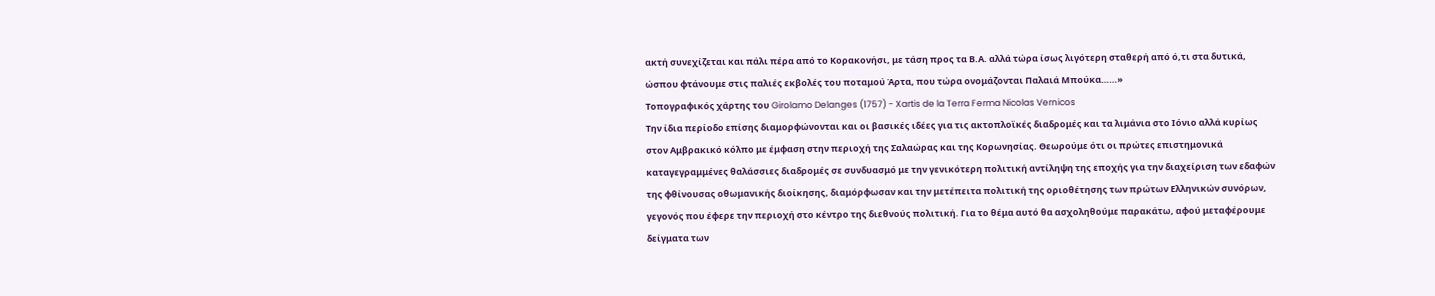ακτή συνεχίζεται και πάλι πέρα από το Κορακονήσι, με τάση προς τα Β.Α. αλλά τώρα ίσως λιγότερη σταθερή από ό,τι στα δυτικά, ώσπου φτάνουμε στις παλιές εκβολές του ποταμού Άρτα, που τώρα ονομάζονται Παλαιά Μπούκα……»
Τοπογραφικός χάρτης του Girolamo Delanges (1757) - Xartis de la Terra Ferma Nicolas Vernicos
Την ίδια περίοδο επίσης διαμορφώνονται και οι βασικές ιδέες για τις ακτοπλοϊκές διαδρομές και τα λιμάνια στο Ιόνιο αλλά κυρίως στον Αμβρακικό κόλπο με έμφαση στην περιοχή της Σαλαώρας και της Κορωνησίας. Θεωρούμε ότι οι πρώτες επιστημονικά καταγεγραμμένες θαλάσσιες διαδρομές σε συνδυασμό με την γενικότερη πολιτική αντίληψη της εποχής για την διαχείριση των εδαφών της φθίνουσας οθωμανικής διοίκησης, διαμόρφωσαν και την μετέπειτα πολιτική της οριοθέτησης των πρώτων Ελληνικών συνόρων, γεγονός που έφερε την περιοχή στο κέντρο της διεθνούς πολιτική. Για το θέμα αυτό θα ασχοληθούμε παρακάτω, αφού μεταφέρουμε δείγματα των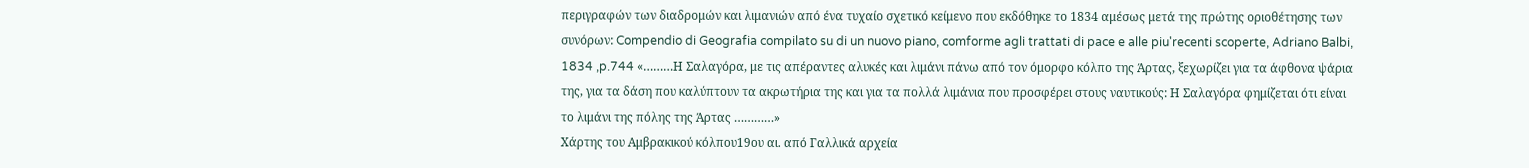περιγραφών των διαδρομών και λιμανιών από ένα τυχαίο σχετικό κείμενο που εκδόθηκε το 1834 αμέσως μετά της πρώτης οριοθέτησης των συνόρων: Compendio di Geografia compilato su di un nuovo piano, comforme agli trattati di pace e alle piu'recenti scoperte, Adriano Balbi, 1834 ,p.744 «………Η Σαλαγόρα, με τις απέραντες αλυκές και λιμάνι πάνω από τον όμορφο κόλπο της Άρτας, ξεχωρίζει για τα άφθονα ψάρια της, για τα δάση που καλύπτουν τα ακρωτήρια της και για τα πολλά λιμάνια που προσφέρει στους ναυτικούς: Η Σαλαγόρα φημίζεται ότι είναι το λιμάνι της πόλης της Άρτας …………»
Χάρτης του Αμβρακικού κόλπου19ου αι. από Γαλλικά αρχεία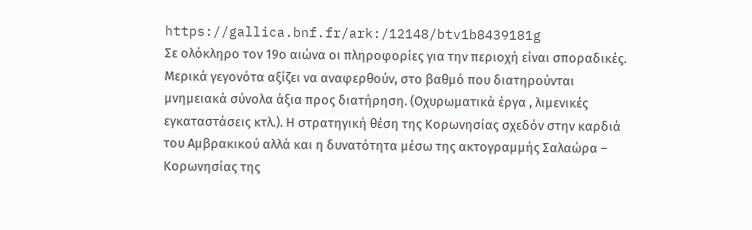https://gallica.bnf.fr/ark:/12148/btv1b8439181g
Σε ολόκληρο τον 19ο αιώνα οι πληροφορίες για την περιοχή είναι σποραδικές. Μερικά γεγονότα αξίζει να αναφερθούν, στο βαθμό που διατηρούνται μνημειακά σύνολα άξια προς διατήρηση. (Οχυρωματικά έργα , λιμενικές εγκαταστάσεις κτλ.). Η στρατηγική θέση της Κορωνησίας σχεδόν στην καρδιά του Αμβρακικού αλλά και η δυνατότητα μέσω της ακτογραμμής Σαλαώρα – Κορωνησίας της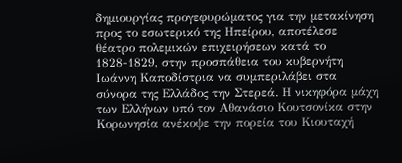δημιουργίας προγεφυρώματος για την μετακίνηση προς το εσωτερικό της Ηπείρου, αποτέλεσε θέατρο πολεμικών επιχειρήσεων κατά το 1828-1829, στην προσπάθεια του κυβερνήτη Ιωάννη Καποδίστρια να συμπεριλάβει στα σύνορα της Ελλάδος την Στερεά. Η νικηφόρα μάχη των Ελλήνων υπό τον Αθανάσιο Κουτσονίκα στην Κορωνησία ανέκοψε την πορεία του Κιουταχή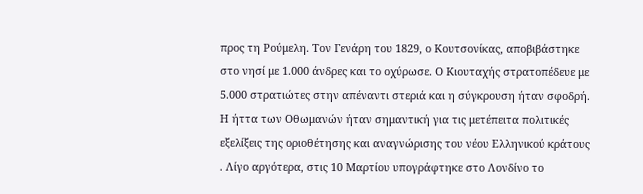προς τη Ρούμελη. Τον Γενάρη του 1829, ο Κουτσονίκας, αποβιβάστηκε στο νησί με 1.000 άνδρες και το οχύρωσε. Ο Κιουταχής στρατοπέδευε με 5.000 στρατιώτες στην απέναντι στεριά και η σύγκρουση ήταν σφοδρή. Η ήττα των Οθωμανών ήταν σημαντική για τις μετέπειτα πολιτικές εξελίξεις της οριοθέτησης και αναγνώρισης του νέου Ελληνικού κράτους . Λίγο αργότερα, στις 10 Μαρτίου υπογράφτηκε στο Λονδίνο το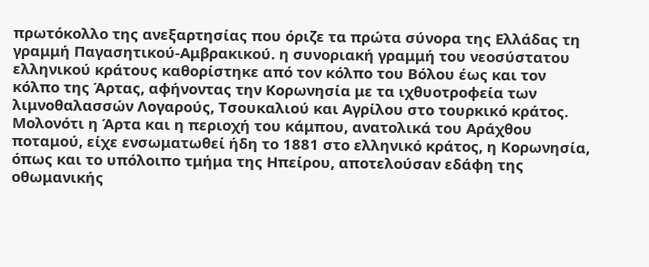πρωτόκολλο της ανεξαρτησίας που όριζε τα πρώτα σύνορα της Ελλάδας τη γραμμή Παγασητικού-Αμβρακικού. η συνοριακή γραμμή του νεοσύστατου ελληνικού κράτους καθορίστηκε από τον κόλπο του Βόλου έως και τον κόλπο της Άρτας, αφήνοντας την Κορωνησία με τα ιχθυοτροφεία των λιμνοθαλασσών Λογαρούς, Τσουκαλιού και Αγρίλου στο τουρκικό κράτος. Μολονότι η Άρτα και η περιοχή του κάμπου, ανατολικά του Αράχθου ποταμού, είχε ενσωματωθεί ήδη το 1881 στο ελληνικό κράτος, η Κορωνησία, όπως και το υπόλοιπο τμήμα της Ηπείρου, αποτελούσαν εδάφη της οθωμανικής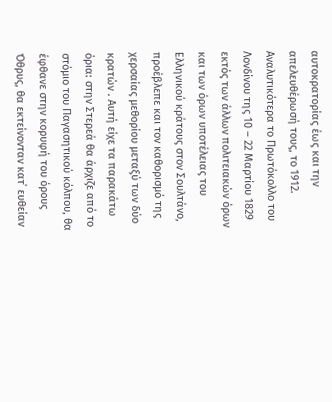αυτοκρατορίας έως και την απελευθέρωσή τους, το 1912. Αναλυτικότερα το Πρωτόκολλο του Λονδίνου της 10 – 22 Μαρτίου 1829 εκτός των άλλων πολιτειακών όρων και των όρων υποτέλειας του Ελληνικού κράτους στον Σουλτάνο, προέβλεπε και τον καθορισμό της χερσαίας μεθορίου μεταξύ των δύο κρατών . Αυτή είχε τα παρακάτω όρια: στην Στερεά θα άρχιζε από το στόμιο του Παγασητικού κόλπου, θα έφθανε στην κορυφή του όρους Όθρυς, θα εκτείνονταν κατ΄ ευθείαν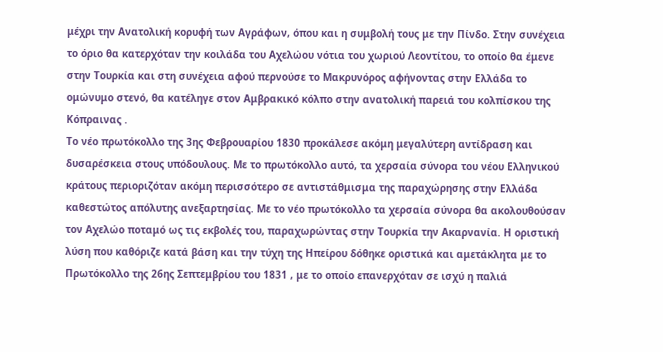μέχρι την Ανατολική κορυφή των Αγράφων, όπου και η συμβολή τους με την Πίνδο. Στην συνέχεια το όριο θα κατερχόταν την κοιλάδα του Αχελώου νότια του χωριού Λεοντίτου, το οποίο θα έμενε στην Τουρκία και στη συνέχεια αφού περνούσε το Μακρυνόρος αφήνοντας στην Ελλάδα το ομώνυμο στενό, θα κατέληγε στον Αμβρακικό κόλπο στην ανατολική παρειά του κολπίσκου της Κόπραινας .
Το νέο πρωτόκολλο της 3ης Φεβρουαρίου 1830 προκάλεσε ακόμη μεγαλύτερη αντίδραση και δυσαρέσκεια στους υπόδουλους. Με το πρωτόκολλο αυτό, τα χερσαία σύνορα του νέου Ελληνικού κράτους περιοριζόταν ακόμη περισσότερο σε αντιστάθμισμα της παραχώρησης στην Ελλάδα καθεστώτος απόλυτης ανεξαρτησίας. Με το νέο πρωτόκολλο τα χερσαία σύνορα θα ακολουθούσαν τον Αχελώο ποταμό ως τις εκβολές του, παραχωρώντας στην Τουρκία την Ακαρνανία. Η οριστική λύση που καθόριζε κατά βάση και την τύχη της Ηπείρου δόθηκε οριστικά και αμετάκλητα με το Πρωτόκολλο της 26ης Σεπτεμβρίου του 1831 , με το οποίο επανερχόταν σε ισχύ η παλιά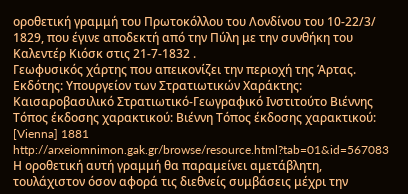οροθετική γραμμή του Πρωτοκόλλου του Λονδίνου του 10-22/3/ 1829, που έγινε αποδεκτή από την Πύλη με την συνθήκη του Καλεντέρ Κιόσκ στις 21-7-1832 .
Γεωφυσικός χάρτης που απεικονίζει την περιοχή της Άρτας. Εκδότης: Υπουργείον των Στρατιωτικών Χαράκτης: Καισαροβασιλικό Στρατιωτικό-Γεωγραφικό Ινστιτούτο Βιέννης Τόπος έκδοσης χαρακτικού: Βιέννη Τόπος έκδοσης χαρακτικού: [Vienna] 1881
http://arxeiomnimon.gak.gr/browse/resource.html?tab=01&id=567083
Η οροθετική αυτή γραμμή θα παραμείνει αμετάβλητη, τουλάχιστον όσον αφορά τις διεθνείς συμβάσεις μέχρι την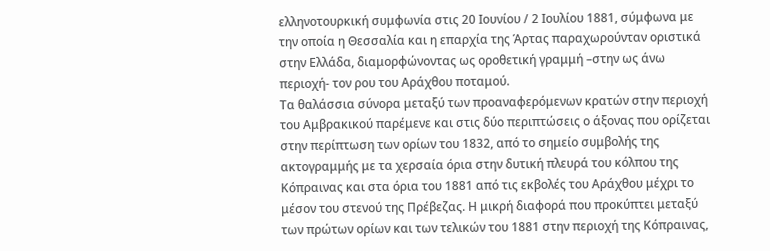ελληνοτουρκική συμφωνία στις 20 Ιουνίου / 2 Ιουλίου 1881, σύμφωνα με την οποία η Θεσσαλία και η επαρχία της Άρτας παραχωρούνταν οριστικά στην Ελλάδα, διαμορφώνοντας ως οροθετική γραμμή –στην ως άνω περιοχή- τον ρου του Αράχθου ποταμού.
Τα θαλάσσια σύνορα μεταξύ των προαναφερόμενων κρατών στην περιοχή του Αμβρακικού παρέμενε και στις δύο περιπτώσεις ο άξονας που ορίζεται στην περίπτωση των ορίων του 1832, από το σημείο συμβολής της ακτογραμμής με τα χερσαία όρια στην δυτική πλευρά του κόλπου της Κόπραινας και στα όρια του 1881 από τις εκβολές του Αράχθου μέχρι το μέσον του στενού της Πρέβεζας. Η μικρή διαφορά που προκύπτει μεταξύ των πρώτων ορίων και των τελικών του 1881 στην περιοχή της Κόπραινας,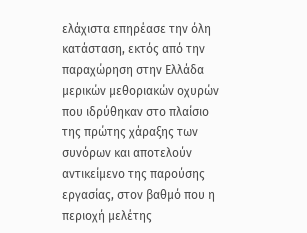ελάχιστα επηρέασε την όλη κατάσταση, εκτός από την παραχώρηση στην Ελλάδα μερικών μεθοριακών οχυρών που ιδρύθηκαν στο πλαίσιο της πρώτης χάραξης των συνόρων και αποτελούν αντικείμενο της παρούσης εργασίας, στον βαθμό που η περιοχή μελέτης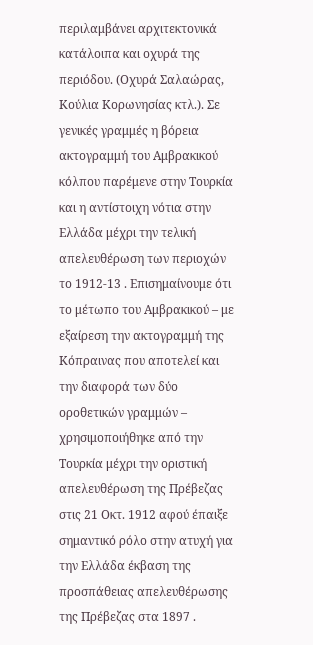περιλαμβάνει αρχιτεκτονικά κατάλοιπα και οχυρά της περιόδου. (Οχυρά Σαλαώρας, Κούλια Κορωνησίας κτλ.). Σε γενικές γραμμές η βόρεια ακτογραμμή του Αμβρακικού κόλπου παρέμενε στην Τουρκία και η αντίστοιχη νότια στην Ελλάδα μέχρι την τελική απελευθέρωση των περιοχών το 1912-13 . Επισημαίνουμε ότι το μέτωπο του Αμβρακικού – με εξαίρεση την ακτογραμμή της Κόπραινας που αποτελεί και την διαφορά των δύο οροθετικών γραμμών – χρησιμοποιήθηκε από την Τουρκία μέχρι την οριστική απελευθέρωση της Πρέβεζας στις 21 Οκτ. 1912 αφού έπαιξε σημαντικό ρόλο στην ατυχή για την Ελλάδα έκβαση της προσπάθειας απελευθέρωσης της Πρέβεζας στα 1897 .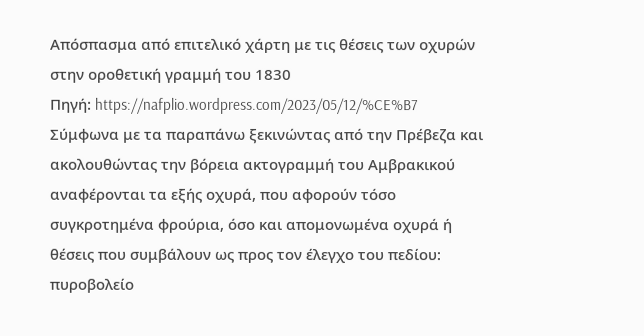Απόσπασμα από επιτελικό χάρτη με τις θέσεις των οχυρών στην οροθετική γραμμή του 1830
Πηγή: https://nafplio.wordpress.com/2023/05/12/%CE%B7
Σύμφωνα με τα παραπάνω ξεκινώντας από την Πρέβεζα και ακολουθώντας την βόρεια ακτογραμμή του Αμβρακικού αναφέρονται τα εξής οχυρά, που αφορούν τόσο συγκροτημένα φρούρια, όσο και απομονωμένα οχυρά ή θέσεις που συμβάλουν ως προς τον έλεγχο του πεδίου: πυροβολείο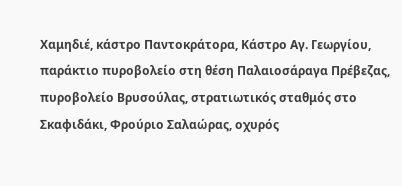Χαμηδιέ, κάστρο Παντοκράτορα, Κάστρο Αγ. Γεωργίου, παράκτιο πυροβολείο στη θέση Παλαιοσάραγα Πρέβεζας, πυροβολείο Βρυσούλας, στρατιωτικός σταθμός στο Σκαφιδάκι, Φρούριο Σαλαώρας, οχυρός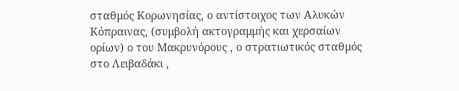σταθμός Κορωνησίας, ο αντίστοιχος των Αλυκών Κόπραινας, (συμβολή ακτογραμμής και χερσαίων ορίων) ο του Μακρυνόρους , ο στρατιωτικός σταθμός στο Λειβαδάκι ,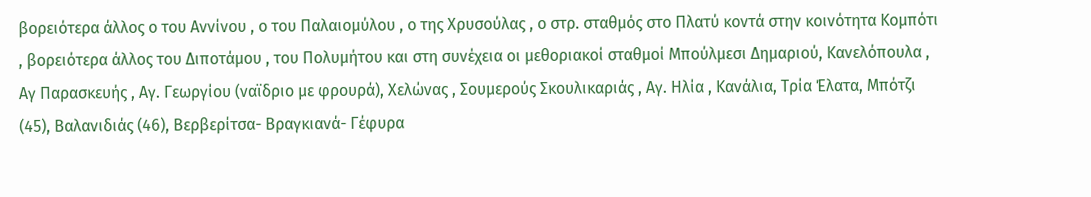βορειότερα άλλος ο του Αννίνου , ο του Παλαιομύλου , ο της Χρυσούλας , ο στρ. σταθμός στο Πλατύ κοντά στην κοινότητα Κομπότι , βορειότερα άλλος του Διποτάμου , του Πολυμήτου και στη συνέχεια οι μεθοριακοί σταθμοί Μπούλμεσι Δημαριού, Κανελόπουλα , Αγ Παρασκευής , Αγ. Γεωργίου (ναϊδριο με φρουρά), Χελώνας , Σουμερούς Σκουλικαριάς , Αγ. Ηλία , Κανάλια, Τρία Έλατα, Μπότζι (45), Βαλανιδιάς (46), Βερβερίτσα- Βραγκιανά- Γέφυρα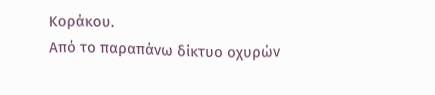Κοράκου.
Από το παραπάνω δίκτυο οχυρών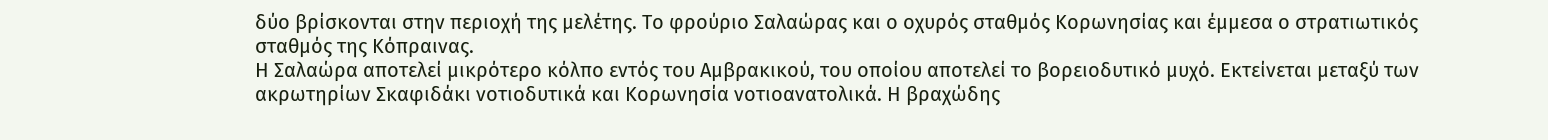δύο βρίσκονται στην περιοχή της μελέτης. Το φρούριο Σαλαώρας και ο οχυρός σταθμός Κορωνησίας και έμμεσα ο στρατιωτικός σταθμός της Κόπραινας.
Η Σαλαώρα αποτελεί μικρότερο κόλπο εντός του Αμβρακικού, του οποίου αποτελεί το βορειοδυτικό μυχό. Εκτείνεται μεταξύ των ακρωτηρίων Σκαφιδάκι νοτιοδυτικά και Κορωνησία νοτιοανατολικά. Η βραχώδης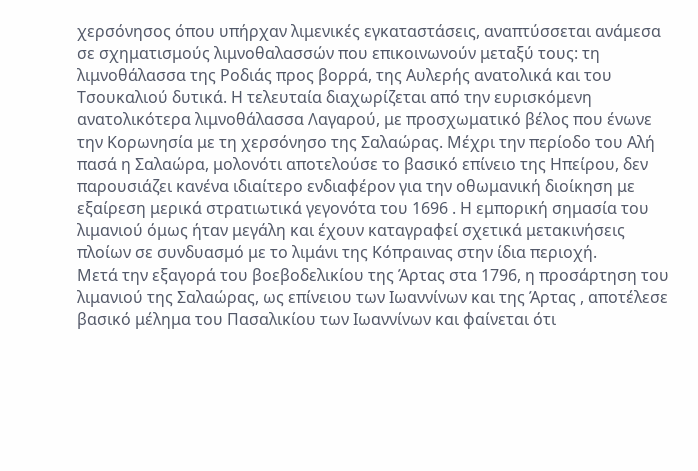χερσόνησος όπου υπήρχαν λιμενικές εγκαταστάσεις, αναπτύσσεται ανάμεσα σε σχηματισμούς λιμνοθαλασσών που επικοινωνούν μεταξύ τους: τη λιμνοθάλασσα της Ροδιάς προς βορρά, της Αυλερής ανατολικά και του Τσουκαλιού δυτικά. Η τελευταία διαχωρίζεται από την ευρισκόμενη ανατολικότερα λιμνοθάλασσα Λαγαρού, με προσχωματικό βέλος που ένωνε την Κορωνησία με τη χερσόνησο της Σαλαώρας. Μέχρι την περίοδο του Αλή πασά η Σαλαώρα, μολονότι αποτελούσε το βασικό επίνειο της Ηπείρου, δεν παρουσιάζει κανένα ιδιαίτερο ενδιαφέρον για την οθωμανική διοίκηση με εξαίρεση μερικά στρατιωτικά γεγονότα του 1696 . Η εμπορική σημασία του λιμανιού όμως ήταν μεγάλη και έχουν καταγραφεί σχετικά μετακινήσεις πλοίων σε συνδυασμό με το λιμάνι της Κόπραινας στην ίδια περιοχή.
Μετά την εξαγορά του βοεβοδελικίου της Άρτας στα 1796, η προσάρτηση του λιμανιού της Σαλαώρας, ως επίνειου των Ιωαννίνων και της Άρτας , αποτέλεσε βασικό μέλημα του Πασαλικίου των Ιωαννίνων και φαίνεται ότι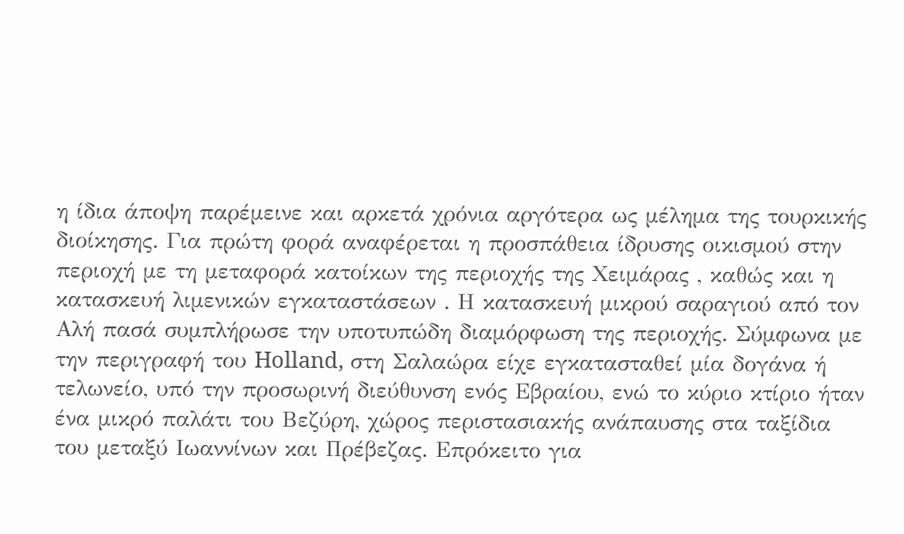η ίδια άποψη παρέμεινε και αρκετά χρόνια αργότερα ως μέλημα της τουρκικής διοίκησης. Για πρώτη φορά αναφέρεται η προσπάθεια ίδρυσης οικισμού στην περιοχή με τη μεταφορά κατοίκων της περιοχής της Χειμάρας , καθώς και η κατασκευή λιμενικών εγκαταστάσεων . Η κατασκευή μικρού σαραγιού από τον Αλή πασά συμπλήρωσε την υποτυπώδη διαμόρφωση της περιοχής. Σύμφωνα με την περιγραφή του Holland, στη Σαλαώρα είχε εγκατασταθεί μία δογάνα ή τελωνείο, υπό την προσωρινή διεύθυνση ενός Εβραίου, ενώ το κύριο κτίριο ήταν ένα μικρό παλάτι του Βεζύρη, χώρος περιστασιακής ανάπαυσης στα ταξίδια του μεταξύ Ιωαννίνων και Πρέβεζας. Επρόκειτο για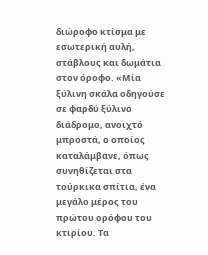διώροφο κτίσμα με εσωτερική αυλή, στάβλους και δωμάτια στον όροφο. «Μία ξύλινη σκάλα οδηγούσε σε φαρδύ ξύλινο διάδρομο, ανοιχτό μπροστά, ο οποίος καταλάμβανε, όπως συνηθίζεται στα τούρκικα σπίτια, ένα μεγάλο μέρος του πρώτου ορόφου του κτιρίου. Τα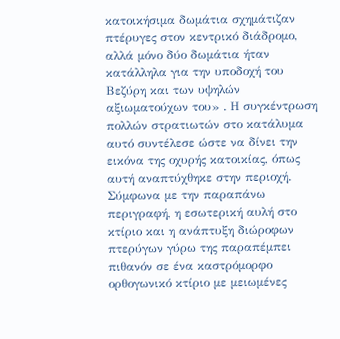κατοικήσιμα δωμάτια σχημάτιζαν πτέρυγες στον κεντρικό διάδρομο, αλλά μόνο δύο δωμάτια ήταν κατάλληλα για την υποδοχή του Βεζύρη και των υψηλών αξιωματούχων του» . Η συγκέντρωση πολλών στρατιωτών στο κατάλυμα αυτό συντέλεσε ώστε να δίνει την εικόνα της οχυρής κατοικίας, όπως αυτή αναπτύχθηκε στην περιοχή. Σύμφωνα με την παραπάνω περιγραφή, η εσωτερική αυλή στο κτίριο και η ανάπτυξη διώροφων πτερύγων γύρω της παραπέμπει πιθανόν σε ένα καστρόμορφο ορθογωνικό κτίριο με μειωμένες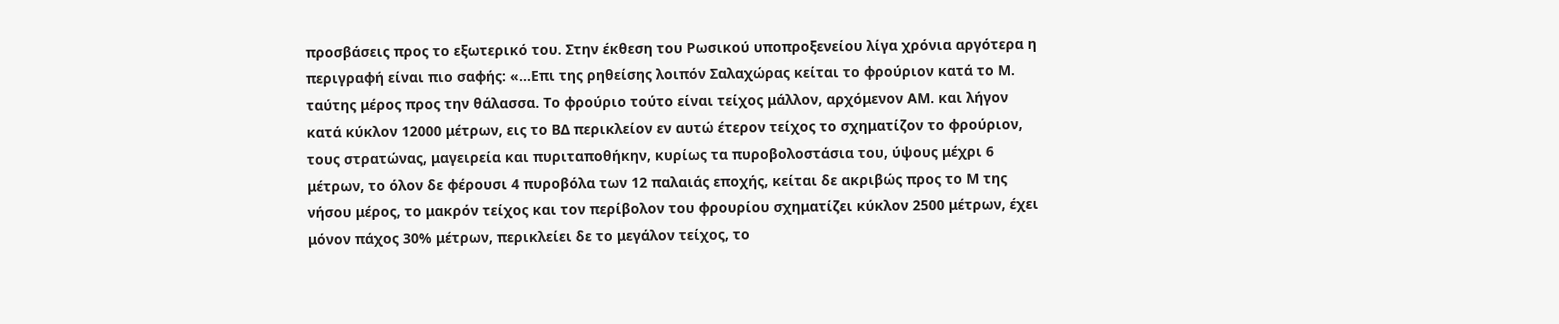προσβάσεις προς το εξωτερικό του. Στην έκθεση του Ρωσικού υποπροξενείου λίγα χρόνια αργότερα η περιγραφή είναι πιο σαφής: «…Επι της ρηθείσης λοιπόν Σαλαχώρας κείται το φρούριον κατά το Μ. ταύτης μέρος προς την θάλασσα. Το φρούριο τούτο είναι τείχος μάλλον, αρχόμενον ΑΜ. και λήγον κατά κύκλον 12000 μέτρων, εις το ΒΔ περικλείον εν αυτώ έτερον τείχος το σχηματίζον το φρούριον, τους στρατώνας, μαγειρεία και πυριταποθήκην, κυρίως τα πυροβολοστάσια του, ύψους μέχρι 6 μέτρων, το όλον δε φέρουσι 4 πυροβόλα των 12 παλαιάς εποχής, κείται δε ακριβώς προς το Μ της νήσου μέρος, το μακρόν τείχος και τον περίβολον του φρουρίου σχηματίζει κύκλον 2500 μέτρων, έχει μόνον πάχος 30% μέτρων, περικλείει δε το μεγάλον τείχος, το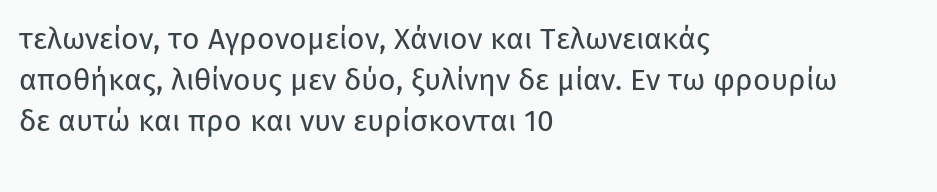τελωνείον, το Αγρονομείον, Χάνιον και Τελωνειακάς αποθήκας, λιθίνους μεν δύο, ξυλίνην δε μίαν. Εν τω φρουρίω δε αυτώ και προ και νυν ευρίσκονται 10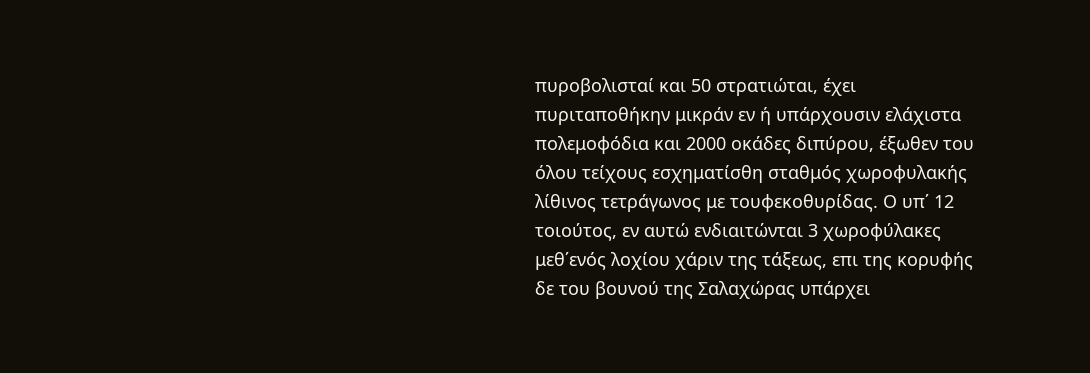πυροβολισταί και 50 στρατιώται, έχει πυριταποθήκην μικράν εν ή υπάρχουσιν ελάχιστα πολεμοφόδια και 2000 οκάδες διπύρου, έξωθεν του όλου τείχους εσχηματίσθη σταθμός χωροφυλακής λίθινος τετράγωνος με τουφεκοθυρίδας. Ο υπ΄ 12 τοιούτος, εν αυτώ ενδιαιτώνται 3 χωροφύλακες μεθ΄ενός λοχίου χάριν της τάξεως, επι της κορυφής δε του βουνού της Σαλαχώρας υπάρχει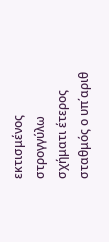εκτισμένος στρογγύλω σχήματι έτερος σταθμός ο υπ΄αριθ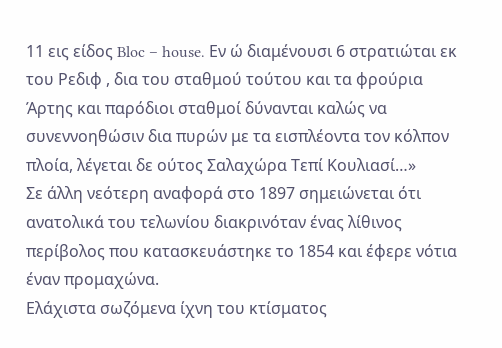11 εις είδος Bloc – house. Εν ώ διαμένουσι 6 στρατιώται εκ του Ρεδιφ , δια του σταθμού τούτου και τα φρούρια Άρτης και παρόδιοι σταθμοί δύνανται καλώς να συνεννοηθώσιν δια πυρών με τα εισπλέοντα τον κόλπον πλοία, λέγεται δε ούτος Σαλαχώρα Τεπί Κουλιασί…»
Σε άλλη νεότερη αναφορά στο 1897 σημειώνεται ότι ανατολικά του τελωνίου διακρινόταν ένας λίθινος περίβολος που κατασκευάστηκε το 1854 και έφερε νότια έναν προμαχώνα.
Ελάχιστα σωζόμενα ίχνη του κτίσματος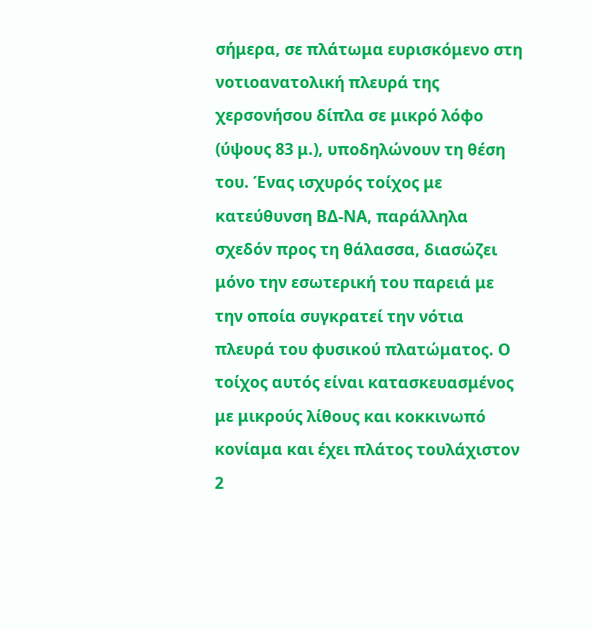σήμερα, σε πλάτωμα ευρισκόμενο στη νοτιοανατολική πλευρά της χερσονήσου δίπλα σε μικρό λόφο (ύψους 83 μ.), υποδηλώνουν τη θέση του. Ένας ισχυρός τοίχος με κατεύθυνση ΒΔ-ΝΑ, παράλληλα σχεδόν προς τη θάλασσα, διασώζει μόνο την εσωτερική του παρειά με την οποία συγκρατεί την νότια πλευρά του φυσικού πλατώματος. Ο τοίχος αυτός είναι κατασκευασμένος με μικρούς λίθους και κοκκινωπό κονίαμα και έχει πλάτος τουλάχιστον 2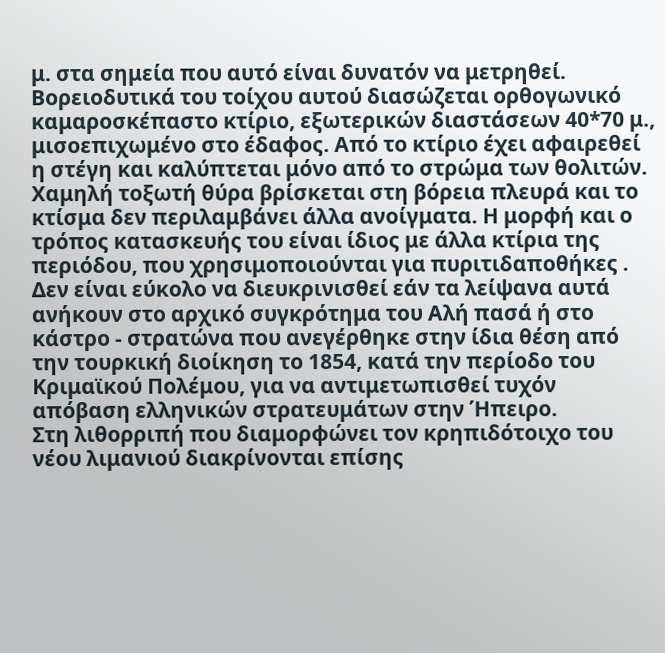μ. στα σημεία που αυτό είναι δυνατόν να μετρηθεί. Βορειοδυτικά του τοίχου αυτού διασώζεται ορθογωνικό καμαροσκέπαστο κτίριο, εξωτερικών διαστάσεων 40*70 μ., μισοεπιχωμένο στο έδαφος. Από το κτίριο έχει αφαιρεθεί η στέγη και καλύπτεται μόνο από το στρώμα των θολιτών. Χαμηλή τοξωτή θύρα βρίσκεται στη βόρεια πλευρά και το κτίσμα δεν περιλαμβάνει άλλα ανοίγματα. Η μορφή και ο τρόπος κατασκευής του είναι ίδιος με άλλα κτίρια της περιόδου, που χρησιμοποιούνται για πυριτιδαποθήκες . Δεν είναι εύκολο να διευκρινισθεί εάν τα λείψανα αυτά ανήκουν στο αρχικό συγκρότημα του Αλή πασά ή στο κάστρο - στρατώνα που ανεγέρθηκε στην ίδια θέση από την τουρκική διοίκηση το 1854, κατά την περίοδο του Κριμαϊκού Πολέμου, για να αντιμετωπισθεί τυχόν απόβαση ελληνικών στρατευμάτων στην Ήπειρο.
Στη λιθορριπή που διαμορφώνει τον κρηπιδότοιχο του νέου λιμανιού διακρίνονται επίσης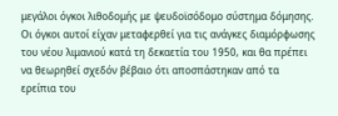μεγάλοι όγκοι λιθοδομής με ψευδοϊσόδομο σύστημα δόμησης. Οι όγκοι αυτοί είχαν μεταφερθεί για τις ανάγκες διαμόρφωσης του νέου λιμανιού κατά τη δεκαετία του 1950, και θα πρέπει να θεωρηθεί σχεδόν βέβαιο ότι αποσπάστηκαν από τα ερείπια του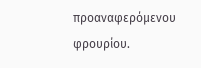προαναφερόμενου φρουρίου.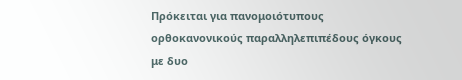Πρόκειται για πανομοιότυπους ορθοκανονικούς παραλληλεπιπέδους όγκους με δυο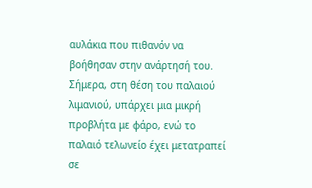αυλάκια που πιθανόν να βοήθησαν στην ανάρτησή του.
Σήμερα, στη θέση του παλαιού λιμανιού, υπάρχει μια μικρή προβλήτα με φάρο, ενώ το παλαιό τελωνείο έχει μετατραπεί σε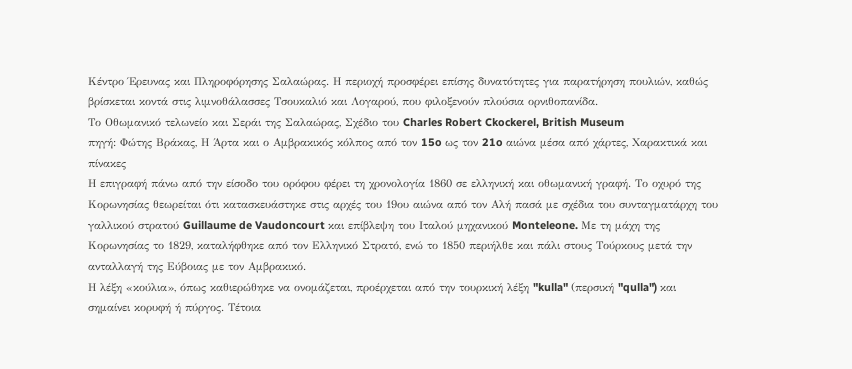Κέντρο Έρευνας και Πληροφόρησης Σαλαώρας. Η περιοχή προσφέρει επίσης δυνατότητες για παρατήρηση πουλιών, καθώς βρίσκεται κοντά στις λιμνοθάλασσες Τσουκαλιό και Λογαρού, που φιλοξενούν πλούσια ορνιθοπανίδα.
Το Οθωμανικό τελωνείο και Σεράι της Σαλαώρας, Σχέδιο του Charles Robert Ckockerel, British Museum
πηγή: Φώτης Βράκας, Η Άρτα και ο Αμβρακικός κόλπος από τον 15o ως τον 21o αιώνα μέσα από χάρτες, Χαρακτικά και πίνακες
Η επιγραφή πάνω από την είσοδο του ορόφου φέρει τη χρονολογία 1860 σε ελληνική και οθωμανική γραφή. Το οχυρό της Κορωνησίας θεωρείται ότι κατασκευάστηκε στις αρχές του 19ου αιώνα από τον Αλή πασά με σχέδια του συνταγματάρχη του γαλλικού στρατού Guillaume de Vaudoncourt και επίβλεψη του Ιταλού μηχανικού Monteleone. Με τη μάχη της Κορωνησίας το 1829, καταλήφθηκε από τον Ελληνικό Στρατό, ενώ το 1850 περιήλθε και πάλι στους Τούρκους μετά την ανταλλαγή της Εύβοιας με τον Αμβρακικό.
Η λέξη «κούλια», όπως καθιερώθηκε να ονομάζεται, προέρχεται από την τουρκική λέξη "kulla" (περσική "qulla") και σημαίνει κορυφή ή πύργος. Τέτοια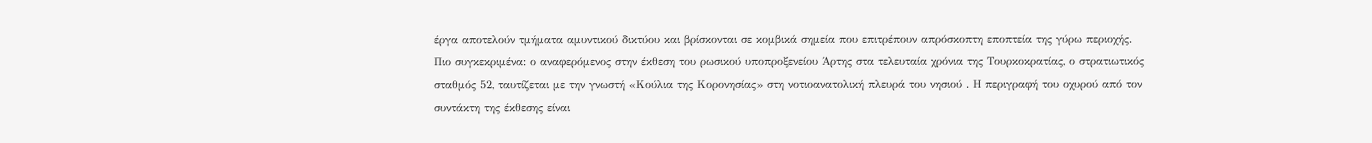έργα αποτελούν τμήματα αμυντικού δικτύου και βρίσκονται σε κομβικά σημεία που επιτρέπουν απρόσκοπτη εποπτεία της γύρω περιοχής.
Πιο συγκεκριμένα: ο αναφερόμενος στην έκθεση του ρωσικού υποπροξενείου Άρτης στα τελευταία χρόνια της Τουρκοκρατίας, ο στρατιωτικός σταθμός 52, ταυτίζεται με την γνωστή «Κούλια της Κορονησίας» στη νοτιοανατολική πλευρά του νησιού . Η περιγραφή του οχυρού από τον συντάκτη της έκθεσης είναι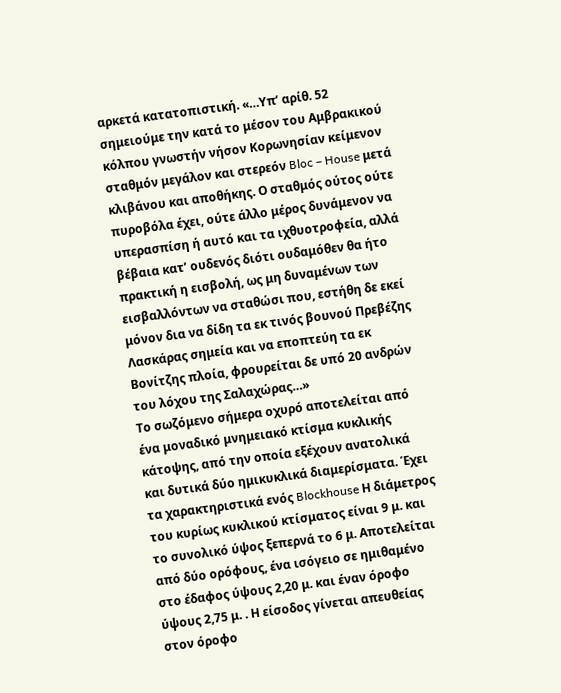αρκετά κατατοπιστική. «…Υπ’ αρίθ. 52 σημειούμε την κατά το μέσον του Αμβρακικού κόλπου γνωστήν νήσον Κορωνησίαν κείμενον σταθμόν μεγάλον και στερεόν Bloc – House μετά κλιβάνου και αποθήκης. Ο σταθμός ούτος ούτε πυροβόλα έχει, ούτε άλλο μέρος δυνάμενον να υπερασπίση ή αυτό και τα ιχθυοτροφεία, αλλά βέβαια κατ’ ουδενός διότι ουδαμόθεν θα ήτο πρακτική η εισβολή, ως μη δυναμένων των εισβαλλόντων να σταθώσι που, εστήθη δε εκεί μόνον δια να δίδη τα εκ τινός βουνού Πρεβέζης Λασκάρας σημεία και να εποπτεύη τα εκ Βονίτζης πλοία, φρουρείται δε υπό 20 ανδρών του λόχου της Σαλαχώρας…»
Το σωζόμενο σήμερα οχυρό αποτελείται από ένα μοναδικό μνημειακό κτίσμα κυκλικής κάτοψης, από την οποία εξέχουν ανατολικά και δυτικά δύο ημικυκλικά διαμερίσματα. Έχει τα χαρακτηριστικά ενός Blockhouse Η διάμετρος του κυρίως κυκλικού κτίσματος είναι 9 μ. και το συνολικό ύψος ξεπερνά το 6 μ. Αποτελείται από δύο ορόφους, ένα ισόγειο σε ημιθαμένο στο έδαφος ύψους 2,20 μ. και έναν όροφο ύψους 2,75 μ. . Η είσοδος γίνεται απευθείας στον όροφο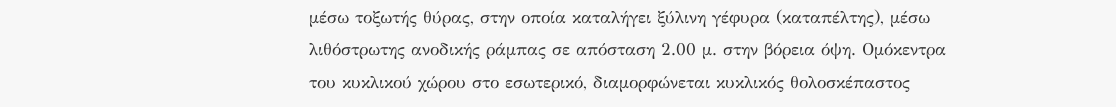μέσω τοξωτής θύρας, στην οποία καταλήγει ξύλινη γέφυρα (καταπέλτης), μέσω λιθόστρωτης ανοδικής ράμπας σε απόσταση 2.00 μ. στην βόρεια όψη. Ομόκεντρα του κυκλικού χώρου στο εσωτερικό, διαμορφώνεται κυκλικός θολοσκέπαστος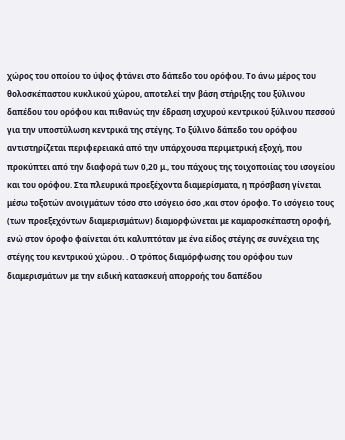χώρος του οποίου το ύψος φτάνει στο δάπεδο του ορόφου. Το άνω μέρος του θολοσκέπαστου κυκλικού χώρου, αποτελεί την βάση στήριξης του ξύλινου δαπέδου του ορόφου και πιθανώς την έδραση ισχυρού κεντρικού ξύλινου πεσσού για την υποστύλωση κεντρικά της στέγης. Το ξύλινο δάπεδο του ορόφου αντιστηρίζεται περιφερειακά από την υπάρχουσα περιμετρική εξοχή, που προκύπτει από την διαφορά των 0,20 μ., του πάχους της τοιχοποιίας του ισογείου και του ορόφου. Στα πλευρικά προεξέχοντα διαμερίσματα, η πρόσβαση γίνεται μέσω τοξοτών ανοιγμάτων τόσο στο ισόγειο όσο ,και στον όροφο. Το ισόγειο τους (των προεξεχόντων διαμερισμάτων) διαμορφώνεται με καμαροσκέπαστη οροφή, ενώ στον όροφο φαίνεται ότι καλυπτόταν με ένα είδος στέγης σε συνέχεια της στέγης του κεντρικού χώρου. . Ο τρόπος διαμόρφωσης του ορόφου των διαμερισμάτων με την ειδική κατασκευή απορροής του δαπέδου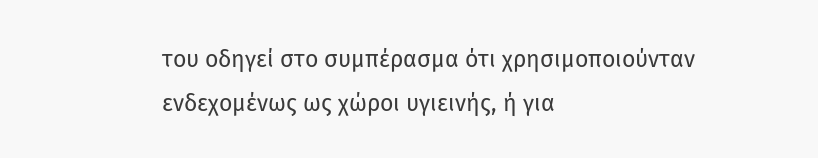του οδηγεί στο συμπέρασμα ότι χρησιμοποιούνταν ενδεχομένως ως χώροι υγιεινής, ή για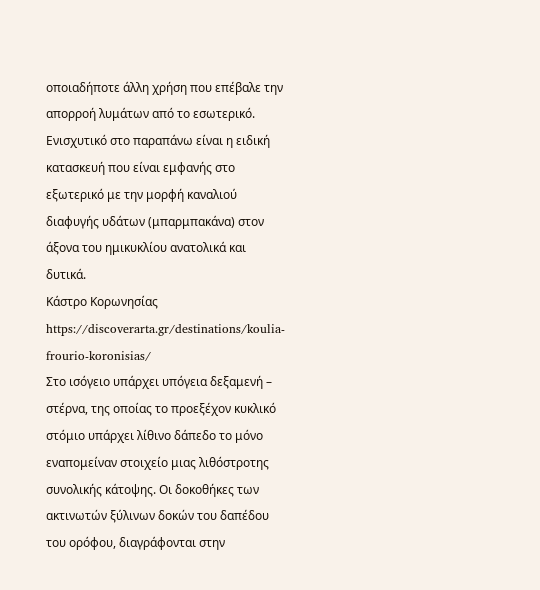οποιαδήποτε άλλη χρήση που επέβαλε την απορροή λυμάτων από το εσωτερικό. Ενισχυτικό στο παραπάνω είναι η ειδική κατασκευή που είναι εμφανής στο εξωτερικό με την μορφή καναλιού διαφυγής υδάτων (μπαρμπακάνα) στον άξονα του ημικυκλίου ανατολικά και δυτικά.
Κάστρο Κορωνησίας
https://discoverarta.gr/destinations/koulia-frourio-koronisias/
Στο ισόγειο υπάρχει υπόγεια δεξαμενή – στέρνα, της οποίας το προεξέχον κυκλικό στόμιο υπάρχει λίθινο δάπεδο το μόνο εναπομείναν στοιχείο μιας λιθόστροτης συνολικής κάτοψης. Οι δοκοθήκες των ακτινωτών ξύλινων δοκών του δαπέδου του ορόφου, διαγράφονται στην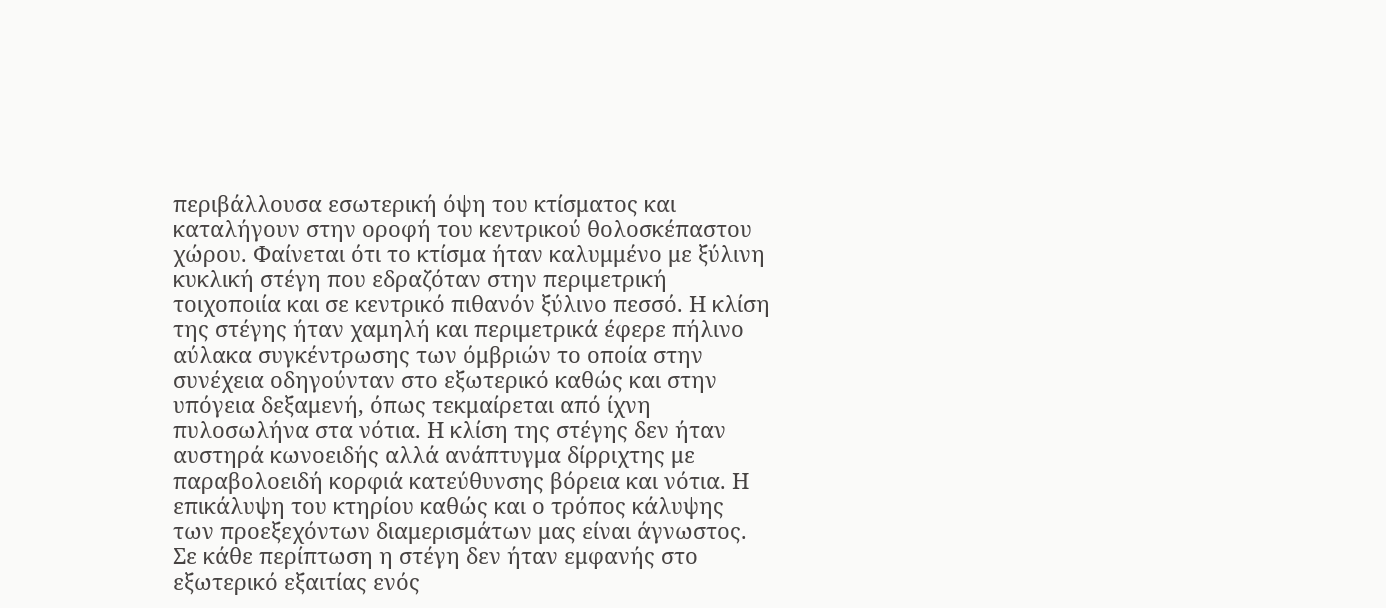περιβάλλουσα εσωτερική όψη του κτίσματος και καταλήγουν στην οροφή του κεντρικού θολοσκέπαστου χώρου. Φαίνεται ότι το κτίσμα ήταν καλυμμένο με ξύλινη κυκλική στέγη που εδραζόταν στην περιμετρική τοιχοποιία και σε κεντρικό πιθανόν ξύλινο πεσσό. Η κλίση της στέγης ήταν χαμηλή και περιμετρικά έφερε πήλινο αύλακα συγκέντρωσης των όμβριών το οποία στην συνέχεια οδηγούνταν στο εξωτερικό καθώς και στην υπόγεια δεξαμενή, όπως τεκμαίρεται από ίχνη πυλοσωλήνα στα νότια. Η κλίση της στέγης δεν ήταν αυστηρά κωνοειδής αλλά ανάπτυγμα δίρριχτης με παραβολοειδή κορφιά κατεύθυνσης βόρεια και νότια. Η επικάλυψη του κτηρίου καθώς και ο τρόπος κάλυψης των προεξεχόντων διαμερισμάτων μας είναι άγνωστος. Σε κάθε περίπτωση η στέγη δεν ήταν εμφανής στο εξωτερικό εξαιτίας ενός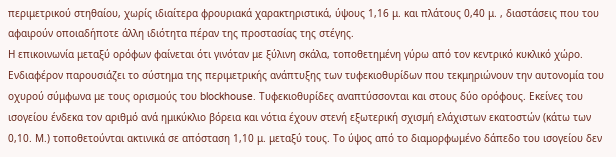περιμετρικού στηθαίου, χωρίς ιδιαίτερα φρουριακά χαρακτηριστικά, ύψους 1,16 μ. και πλάτους 0,40 μ. , διαστάσεις που του αφαιρούν οποιαδήποτε άλλη ιδιότητα πέραν της προστασίας της στέγης.
Η επικοινωνία μεταξύ ορόφων φαίνεται ότι γινόταν με ξύλινη σκάλα, τοποθετημένη γύρω από τον κεντρικό κυκλικό χώρο. Ενδιαφέρον παρουσιάζει το σύστημα της περιμετρικής ανάπτυξης των τυφεκιοθυρίδων που τεκμηριώνουν την αυτονομία του οχυρού σύμφωνα με τους ορισμούς του blockhouse. Τυφεκιοθυρίδες αναπτύσσονται και στους δύο ορόφους. Εκείνες του ισογείου ένδεκα τον αριθμό ανά ημικύκλιο βόρεια και νότια έχουν στενή εξωτερική σχισμή ελάχιστων εκατοστών (κάτω των 0,10. Μ.) τοποθετούνται ακτινικά σε απόσταση 1,10 μ. μεταξύ τους. Το ύψος από το διαμορφωμένο δάπεδο του ισογείου δεν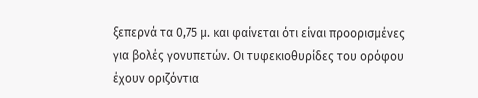ξεπερνά τα 0,75 μ. και φαίνεται ότι είναι προορισμένες για βολές γονυπετών. Οι τυφεκιοθυρίδες του ορόφου έχουν οριζόντια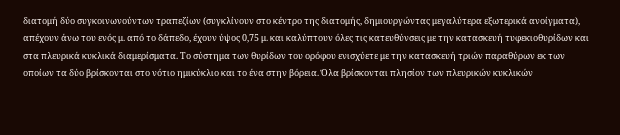διατομή δύο συγκοινωνούντων τραπεζίων (συγκλίνουν στο κέντρο της διατομής, δημιουργώντας μεγαλύτερα εξωτερικά ανοίγματα), απέχουν άνω του ενός μ. από το δάπεδο, έχουν ύψος 0,75 μ. και καλύπτουν όλες τις κατευθύνσεις με την κατασκευή τυφεκιοθυρίδων και στα πλευρικά κυκλικά διαμερίσματα. Το σύστημα των θυρίδων του ορόφου ενισχύετε με την κατασκευή τριών παραθύρων εκ των οποίων τα δύο βρίσκονται στο νότιο ημικύκλιο και το ένα στην βόρεια. Όλα βρίσκονται πλησίον των πλευρικών κυκλικών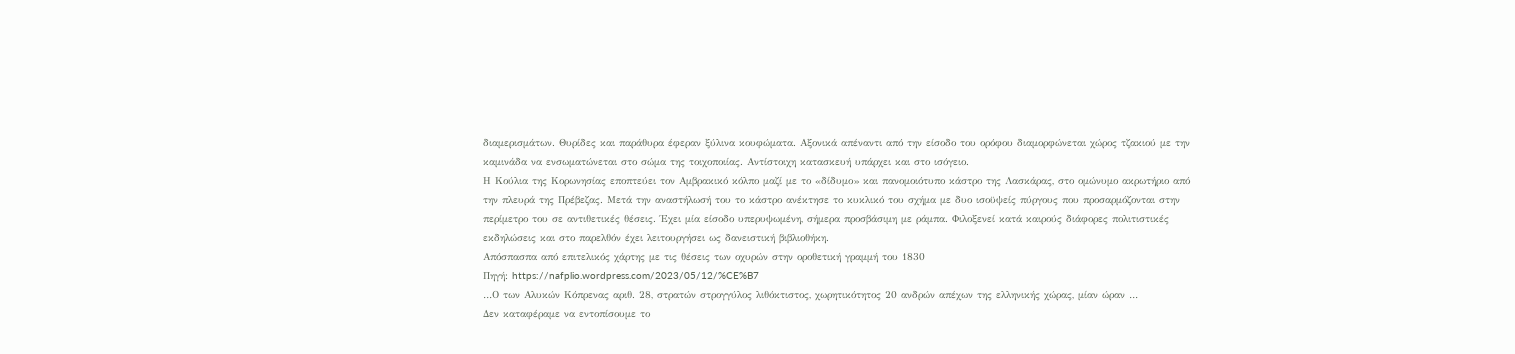διαμερισμάτων. Θυρίδες και παράθυρα έφεραν ξύλινα κουφώματα. Αξονικά απέναντι από την είσοδο του ορόφου διαμορφώνεται χώρος τζακιού με την καμινάδα να ενσωματώνεται στο σώμα της τοιχοποιίας. Αντίστοιχη κατασκευή υπάρχει και στο ισόγειο.
Η Κούλια της Κορωνησίας εποπτεύει τον Αμβρακικό κόλπο μαζί με το «δίδυμο» και πανομοιότυπο κάστρο της Λασκάρας, στο ομώνυμο ακρωτήριο από την πλευρά της Πρέβεζας. Μετά την αναστήλωσή του το κάστρο ανέκτησε το κυκλικό του σχήμα με δυο ισοϋψείς πύργους που προσαρμόζονται στην περίμετρο του σε αντιθετικές θέσεις. Έχει μία είσοδο υπερυψωμένη, σήμερα προσβάσιμη με ράμπα. Φιλοξενεί κατά καιρούς διάφορες πολιτιστικές εκδηλώσεις και στο παρελθόν έχει λειτουργήσει ως δανειστική βιβλιοθήκη.
Απόσπασπα από επιτελικός χάρτης με τις θέσεις των οχυρών στην οροθετική γραμμή του 1830
Πηγή: https://nafplio.wordpress.com/2023/05/12/%CE%B7
…Ο των Αλυκών Κόπρενας αριθ. 28, στρατών στρογγύλος λιθόκτιστος, χωρητικότητος 20 ανδρών απέχων της ελληνικής χώρας, μίαν ώραν …
Δεν καταφέραμε να εντοπίσουμε το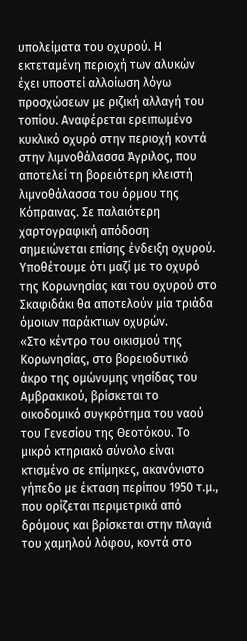υπολείματα του οχυρού. Η εκτεταμένη περιοχή των αλυκών έχει υποστεί αλλοίωση λόγω προσχώσεων με ριζική αλλαγή του τοπίου. Αναφέρεται ερειπωμένο κυκλικό οχυρό στην περιοχή κοντά στην λιμνοθάλασσα Άγριλος, που αποτελεί τη βορειότερη κλειστή λιμνοθάλασσα του όρμου της Κόπραινας. Σε παλαιότερη χαρτογραφική απόδοση σημειώνεται επίσης ένδειξη οχυρού. Υποθέτουμε ότι μαζί με το οχυρό της Κορωνησίας και του οχυρού στο Σκαφιδάκι θα αποτελούν μία τριάδα όμοιων παράκτιων οχυρών.
«Στο κέντρο του οικισμού της Κορωνησίας, στο βορειοδυτικό άκρο της ομώνυμης νησίδας του Αμβρακικού, βρίσκεται το οικοδομικό συγκρότημα του ναού του Γενεσίου της Θεοτόκου. Το μικρό κτηριακό σύνολο είναι κτισμένο σε επίμηκες, ακανόνιστο γήπεδο με έκταση περίπου 1950 τ.μ., που ορίζεται περιμετρικά από δρόμους και βρίσκεται στην πλαγιά του χαμηλού λόφου, κοντά στο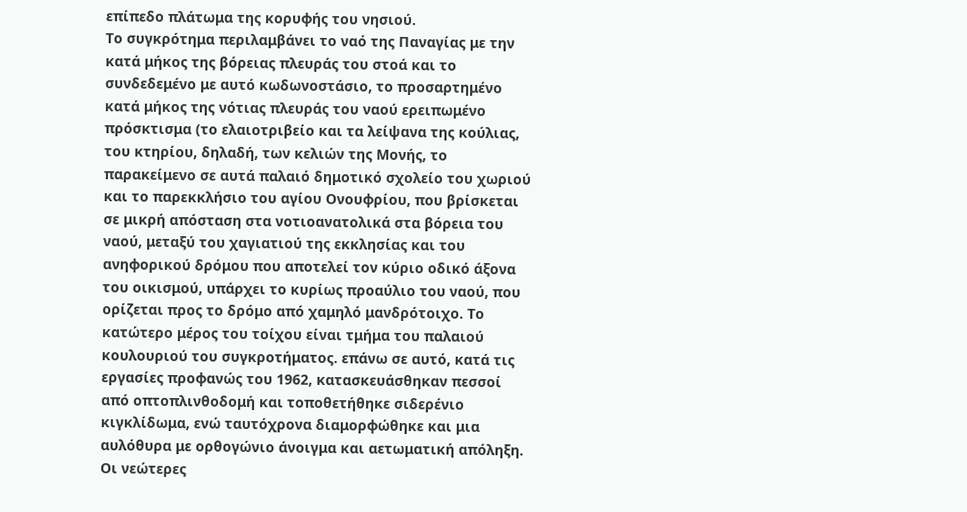επίπεδο πλάτωμα της κορυφής του νησιού.
Tο συγκρότημα περιλαμβάνει το ναό της Παναγίας με την κατά μήκος της βόρειας πλευράς του στοά και το συνδεδεμένο με αυτό κωδωνοστάσιο, το προσαρτημένο κατά μήκος της νότιας πλευράς του ναού ερειπωμένο πρόσκτισμα (το ελαιοτριβείο και τα λείψανα της κούλιας, του κτηρίου, δηλαδή, των κελιών της Μονής, το παρακείμενο σε αυτά παλαιό δημοτικό σχολείο του χωριού και το παρεκκλήσιο του αγίου Ονουφρίου, που βρίσκεται σε μικρή απόσταση στα νοτιοανατολικά στα βόρεια του ναού, μεταξύ του χαγιατιού της εκκλησίας και του ανηφορικού δρόμου που αποτελεί τον κύριο οδικό άξονα του οικισμού, υπάρχει το κυρίως προαύλιο του ναού, που ορίζεται προς το δρόμο από χαμηλό μανδρότοιχο. Το κατώτερο μέρος του τοίχου είναι τμήμα του παλαιού κουλουριού του συγκροτήματος. επάνω σε αυτό, κατά τις εργασίες προφανώς του 1962, κατασκευάσθηκαν πεσσοί από οπτοπλινθοδομή και τοποθετήθηκε σιδερένιο κιγκλίδωμα, ενώ ταυτόχρονα διαμορφώθηκε και μια αυλόθυρα με ορθογώνιο άνοιγμα και αετωματική απόληξη. Οι νεώτερες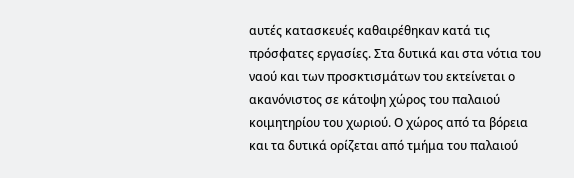αυτές κατασκευές καθαιρέθηκαν κατά τις πρόσφατες εργασίες. Στα δυτικά και στα νότια του ναού και των προσκτισμάτων του εκτείνεται ο ακανόνιστος σε κάτοψη χώρος του παλαιού κοιμητηρίου του χωριού. Ο χώρος από τα βόρεια και τα δυτικά ορίζεται από τμήμα του παλαιού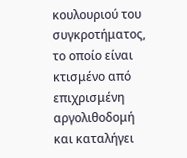κουλουριού του συγκροτήματος, το οποίο είναι κτισμένο από επιχρισμένη αργολιθοδομή και καταλήγει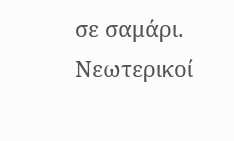σε σαμάρι. Νεωτερικοί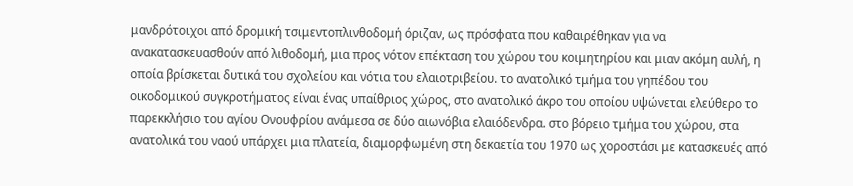μανδρότοιχοι από δρομική τσιμεντοπλινθοδομή όριζαν, ως πρόσφατα που καθαιρέθηκαν για να ανακατασκευασθούν από λιθοδομή, μια προς νότον επέκταση του χώρου του κοιμητηρίου και μιαν ακόμη αυλή, η οποία βρίσκεται δυτικά του σχολείου και νότια του ελαιοτριβείου. το ανατολικό τμήμα του γηπέδου του οικοδομικού συγκροτήματος είναι ένας υπαίθριος χώρος, στο ανατολικό άκρο του οποίου υψώνεται ελεύθερο το παρεκκλήσιο του αγίου Ονουφρίου ανάμεσα σε δύο αιωνόβια ελαιόδενδρα. στο βόρειο τμήμα του χώρου, στα ανατολικά του ναού υπάρχει μια πλατεία, διαμορφωμένη στη δεκαετία του 1970 ως χοροστάσι με κατασκευές από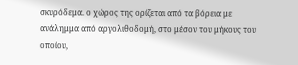σκυρόδεμα. ο χώρος της ορίζεται από τα βόρεια με ανάλημμα από αργολιθοδομή, στο μέσον του μήκους του οποίου,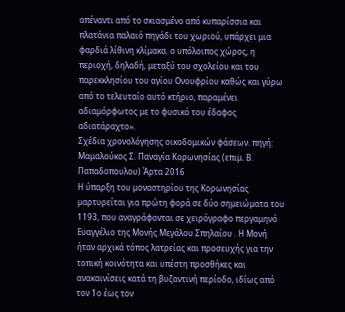απέναντι από το σκιασμένο από κυπαρίσσια και πλατάνια παλαιό πηγάδι του χωριού, υπάρχει μια φαρδιά λίθινη κλίμακα. ο υπόλοιπος χώρος, η περιοχή, δηλαδή, μεταξύ του σχολείου και του παρεκκλησίου του αγίου Ονουφρίου καθώς και γύρω από το τελευταίο αυτό κτήριο, παραμένει αδιαμόρφωτος με το φυσικό του έδαφος αδιατάραχτο».
Σχέδια χρονολόγησης οικοδομικών φάσεων. πηγή: Μαμαλούκος Σ. Παναγία Κορωνησίας (επιμ. Β. Παπαδοπουλου) Άρτα 2016
Η ύπαρξη του μοναστηρίου της Κορωνησίας μαρτυρείται για πρώτη φορά σε δύο σημειώματα του 1193, που αναγράφονται σε χειρόγραφο περγαμηνό Ευαγγέλιο της Μονής Μεγάλου Σπηλαίου . Η Μονή ήταν αρχικά τόπος λατρείας και προσευχής για την τοπική κοινότητα και υπέστη προσθήκες και ανακαινίσεις κατά τη βυζαντινή περίοδο, ιδίως από τον 1ο έως τον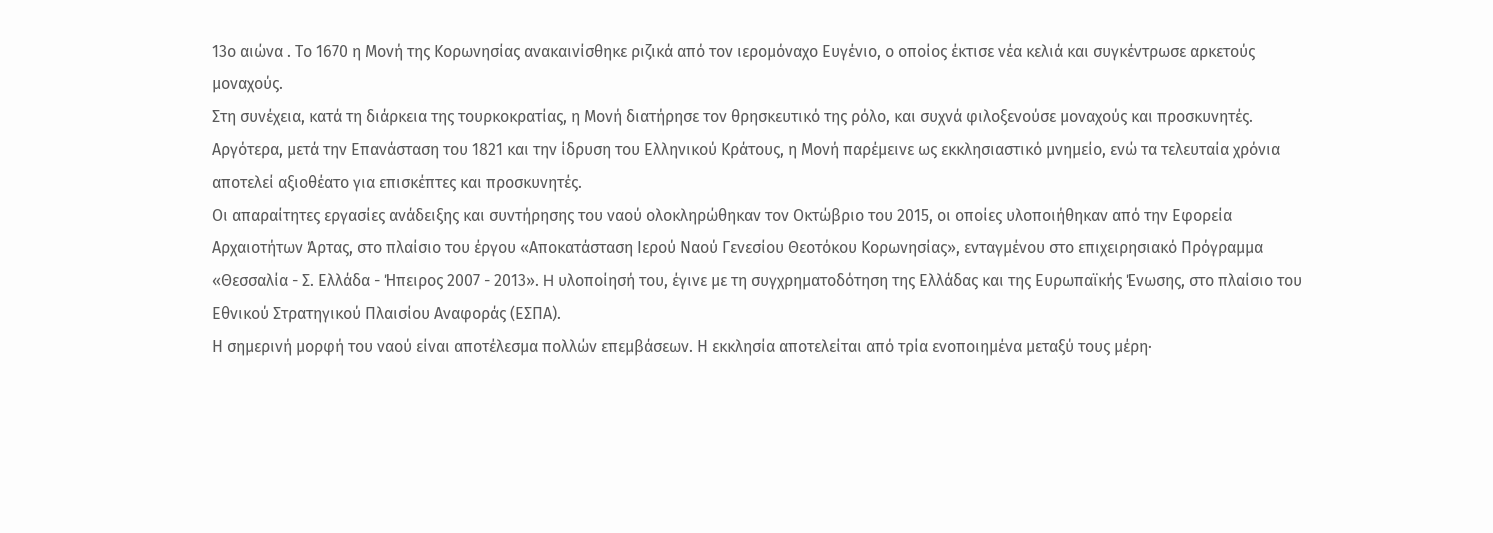13ο αιώνα . Το 1670 η Μονή της Κορωνησίας ανακαινίσθηκε ριζικά από τον ιερομόναχο Ευγένιο, ο οποίος έκτισε νέα κελιά και συγκέντρωσε αρκετούς μοναχούς.
Στη συνέχεια, κατά τη διάρκεια της τουρκοκρατίας, η Μονή διατήρησε τον θρησκευτικό της ρόλο, και συχνά φιλοξενούσε μοναχούς και προσκυνητές. Αργότερα, μετά την Επανάσταση του 1821 και την ίδρυση του Ελληνικού Κράτους, η Μονή παρέμεινε ως εκκλησιαστικό μνημείο, ενώ τα τελευταία χρόνια αποτελεί αξιοθέατο για επισκέπτες και προσκυνητές.
Οι απαραίτητες εργασίες ανάδειξης και συντήρησης του ναού ολοκληρώθηκαν τον Οκτώβριο του 2015, οι οποίες υλοποιήθηκαν από την Εφορεία Αρχαιοτήτων Άρτας, στο πλαίσιο του έργου «Αποκατάσταση Ιερού Ναού Γενεσίου Θεοτόκου Κορωνησίας», ενταγμένου στο επιχειρησιακό Πρόγραμμα «Θεσσαλία - Σ. Ελλάδα - Ήπειρος 2007 - 2013». H υλοποίησή του, έγινε με τη συγχρηματοδότηση της Ελλάδας και της Ευρωπαϊκής Ένωσης, στο πλαίσιο του Εθνικού Στρατηγικού Πλαισίου Αναφοράς (ΕΣΠΑ).
Η σημερινή μορφή του ναού είναι αποτέλεσμα πολλών επεμβάσεων. Η εκκλησία αποτελείται από τρία ενοποιημένα μεταξύ τους μέρη·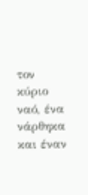τον κύριο ναό, ένα νάρθηκα και έναν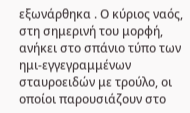εξωνάρθηκα . Ο κύριος ναός, στη σημερινή του μορφή, ανήκει στο σπάνιο τύπο των ημι-εγγεγραμμένων σταυροειδών με τρούλο, οι οποίοι παρουσιάζουν στο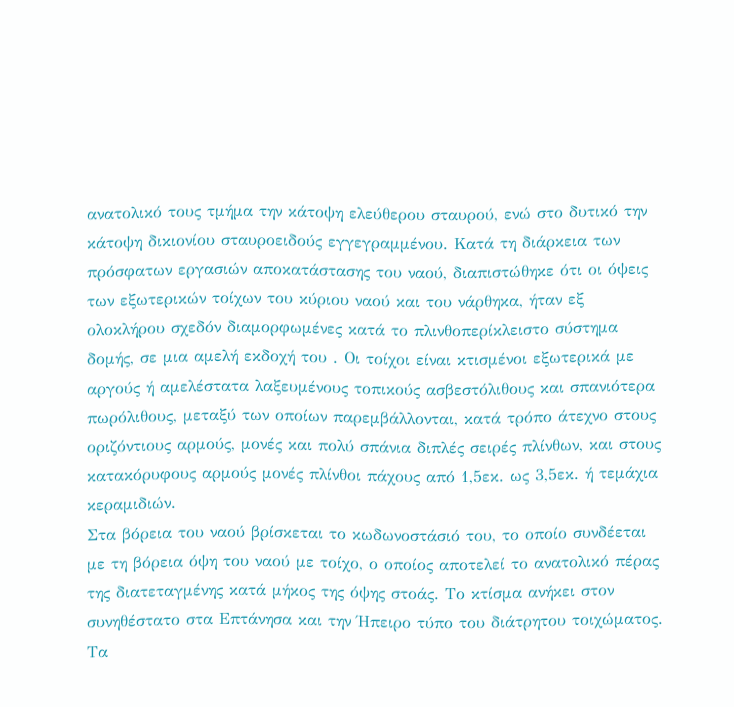ανατολικό τους τμήμα την κάτοψη ελεύθερου σταυρού, ενώ στο δυτικό την κάτοψη δικιονίου σταυροειδούς εγγεγραμμένου. Κατά τη διάρκεια των πρόσφατων εργασιών αποκατάστασης του ναού, διαπιστώθηκε ότι οι όψεις των εξωτερικών τοίχων του κύριου ναού και του νάρθηκα, ήταν εξ ολοκλήρου σχεδόν διαμορφωμένες κατά το πλινθοπερίκλειστο σύστημα δομής, σε μια αμελή εκδοχή του . Οι τοίχοι είναι κτισμένοι εξωτερικά με αργούς ή αμελέστατα λαξευμένους τοπικούς ασβεστόλιθους και σπανιότερα πωρόλιθους, μεταξύ των οποίων παρεμβάλλονται, κατά τρόπο άτεχνο στους οριζόντιους αρμούς, μονές και πολύ σπάνια διπλές σειρές πλίνθων, και στους κατακόρυφους αρμούς μονές πλίνθοι πάχους από 1,5εκ. ως 3,5εκ. ή τεμάχια κεραμιδιών.
Στα βόρεια του ναού βρίσκεται το κωδωνοστάσιό του, το οποίο συνδέεται με τη βόρεια όψη του ναού με τοίχο, ο οποίος αποτελεί το ανατολικό πέρας της διατεταγμένης κατά μήκος της όψης στοάς. Το κτίσμα ανήκει στον συνηθέστατο στα Επτάνησα και την Ήπειρο τύπο του διάτρητου τοιχώματος. Τα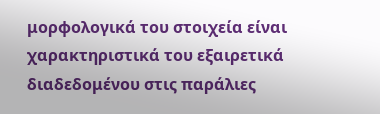μορφολογικά του στοιχεία είναι χαρακτηριστικά του εξαιρετικά διαδεδομένου στις παράλιες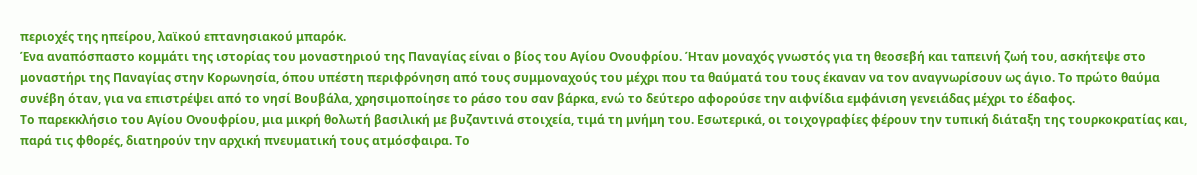περιοχές της ηπείρου, λαϊκού επτανησιακού μπαρόκ.
Ένα αναπόσπαστο κομμάτι της ιστορίας του μοναστηριού της Παναγίας είναι ο βίος του Αγίου Ονουφρίου. Ήταν μοναχός γνωστός για τη θεοσεβή και ταπεινή ζωή του, ασκήτεψε στο μοναστήρι της Παναγίας στην Κορωνησία, όπου υπέστη περιφρόνηση από τους συμμοναχούς του μέχρι που τα θαύματά του τους έκαναν να τον αναγνωρίσουν ως άγιο. Το πρώτο θαύμα συνέβη όταν, για να επιστρέψει από το νησί Βουβάλα, χρησιμοποίησε το ράσο του σαν βάρκα, ενώ το δεύτερο αφορούσε την αιφνίδια εμφάνιση γενειάδας μέχρι το έδαφος.
Το παρεκκλήσιο του Αγίου Ονουφρίου, μια μικρή θολωτή βασιλική με βυζαντινά στοιχεία, τιμά τη μνήμη του. Εσωτερικά, οι τοιχογραφίες φέρουν την τυπική διάταξη της τουρκοκρατίας και, παρά τις φθορές, διατηρούν την αρχική πνευματική τους ατμόσφαιρα. Το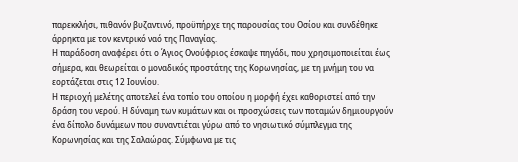παρεκκλήσι, πιθανόν βυζαντινό, προϋπήρχε της παρουσίας του Οσίου και συνδέθηκε άρρηκτα με τον κεντρικό ναό της Παναγίας.
Η παράδοση αναφέρει ότι ο Άγιος Ονούφριος έσκαψε πηγάδι, που χρησιμοποιείται έως σήμερα, και θεωρείται ο μοναδικός προστάτης της Κορωνησίας, με τη μνήμη του να εορτάζεται στις 12 Ιουνίου.
Η περιοχή μελέτης αποτελεί ένα τοπίο του οποίου η μορφή έχει καθοριστεί από την δράση του νερού. Η δύναμη των κυμάτων και οι προσχώσεις των ποταμών δημιουργούν ένα δίπολο δυνάμεων που συναντιέται γύρω από το νησιωτικό σύμπλεγμα της Κορωνησίας και της Σαλαώρας. Σύμφωνα με τις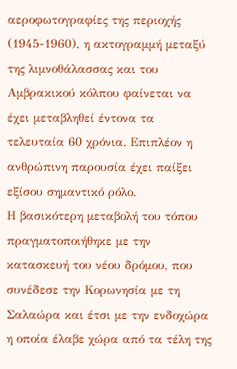αεροφωτογραφίες της περιοχής (1945-1960), η ακτογραμμή μεταξύ της λιμνοθάλασσας και του Αμβρακικού κόλπου φαίνεται να έχει μεταβληθεί έντονα τα τελευταία 60 χρόνια. Επιπλέον η ανθρώπινη παρουσία έχει παίξει εξίσου σημαντικό ρόλο.
Η βασικότερη μεταβολή του τόπου πραγματοποιήθηκε με την κατασκευή του νέου δρόμου, που συνέδεσε την Κορωνησία με τη Σαλαώρα και έτσι με την ενδοχώρα η οποία έλαβε χώρα από τα τέλη της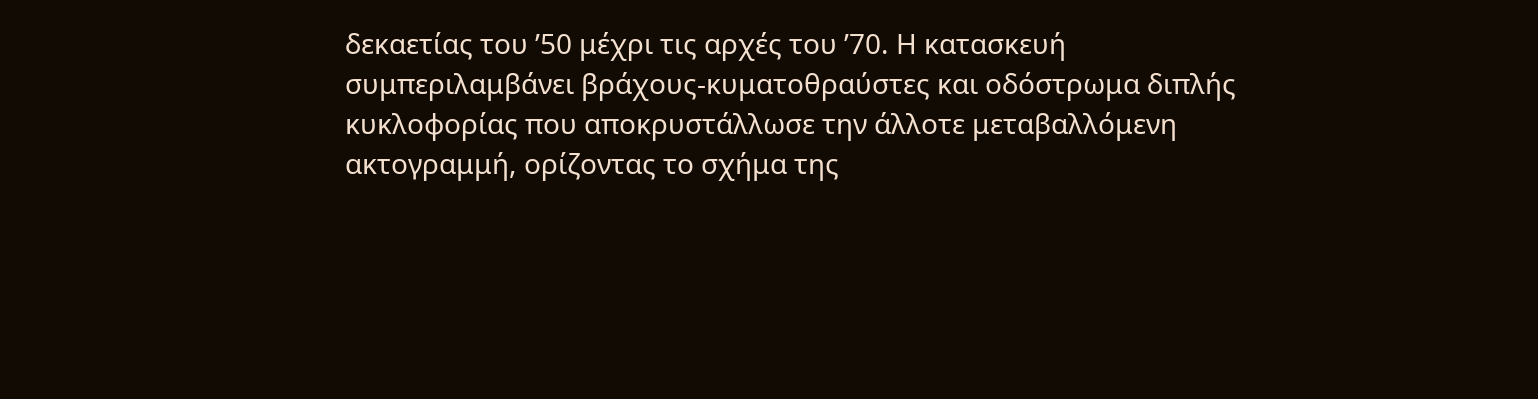δεκαετίας του ’50 μέχρι τις αρχές του ’70. Η κατασκευή συμπεριλαμβάνει βράχους-κυματοθραύστες και οδόστρωμα διπλής κυκλοφορίας που αποκρυστάλλωσε την άλλοτε μεταβαλλόμενη ακτογραμμή, ορίζοντας το σχήμα της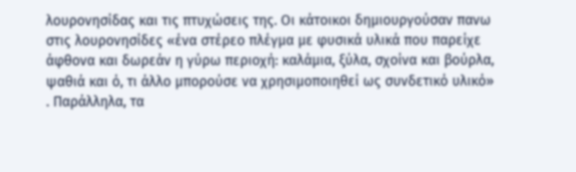λουρονησίδας και τις πτυχώσεις της. Οι κάτοικοι δημιουργούσαν πανω στις λουρονησίδες «ένα στέρεο πλέγμα με φυσικά υλικά που παρείχε άφθονα και δωρεάν η γύρω περιοχή: καλάμια, ξύλα, σχοίνα και βούρλα, ψαθιά και ό, τι άλλο μπορούσε να χρησιμοποιηθεί ως συνδετικό υλικό» . Παράλληλα, τα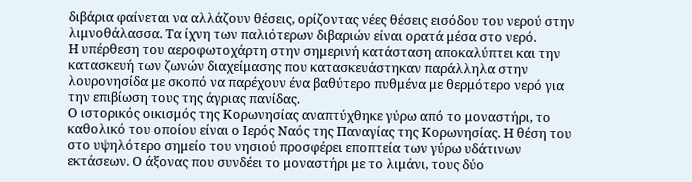διβάρια φαίνεται να αλλάζουν θέσεις, ορίζοντας νέες θέσεις εισόδου του νερού στην λιμνοθάλασσα. Τα ίχνη των παλιότερων διβαριών είναι ορατά μέσα στο νερό.
Η υπέρθεση του αεροφωτοχάρτη στην σημερινή κατάσταση αποκαλύπτει και την κατασκευή των ζωνών διαχείμασης που κατασκευάστηκαν παράλληλα στην λουρονησίδα με σκοπό να παρέχουν ένα βαθύτερο πυθμένα με θερμότερο νερό για την επιβίωση τους της άγριας πανίδας.
Ο ιστορικός οικισμός της Κορωνησίας αναπτύχθηκε γύρω από το μοναστήρι, το καθολικό του οποίου είναι ο Ιερός Ναός της Παναγίας της Κορωνησίας. Η θέση του στο υψηλότερο σημείο του νησιού προσφέρει εποπτεία των γύρω υδάτινων εκτάσεων. Ο άξονας που συνδέει το μοναστήρι με το λιμάνι, τους δύο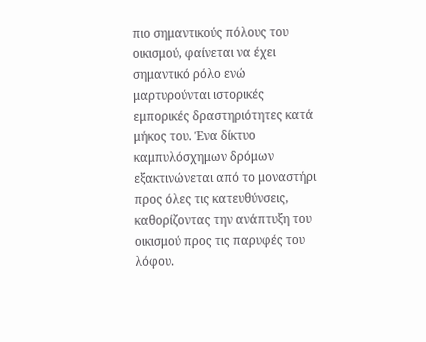πιο σημαντικούς πόλους του οικισμού, φαίνεται να έχει σημαντικό ρόλο ενώ μαρτυρούνται ιστορικές εμπορικές δραστηριότητες κατά μήκος του. Ένα δίκτυο καμπυλόσχημων δρόμων εξακτινώνεται από το μοναστήρι προς όλες τις κατευθύνσεις, καθορίζοντας την ανάπτυξη του οικισμού προς τις παρυφές του λόφου.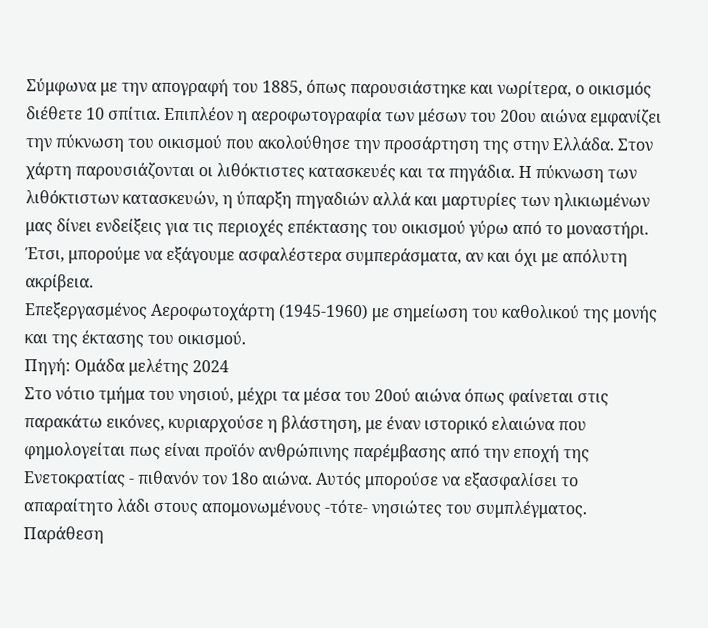Σύμφωνα με την απογραφή του 1885, όπως παρουσιάστηκε και νωρίτερα, ο οικισμός διέθετε 10 σπίτια. Επιπλέον η αεροφωτογραφία των μέσων του 20ου αιώνα εμφανίζει την πύκνωση του οικισμού που ακολούθησε την προσάρτηση της στην Ελλάδα. Στον χάρτη παρουσιάζονται οι λιθόκτιστες κατασκευές και τα πηγάδια. Η πύκνωση των λιθόκτιστων κατασκευών, η ύπαρξη πηγαδιών αλλά και μαρτυρίες των ηλικιωμένων μας δίνει ενδείξεις για τις περιοχές επέκτασης του οικισμού γύρω από το μοναστήρι. Έτσι, μπορούμε να εξάγουμε ασφαλέστερα συμπεράσματα, αν και όχι με απόλυτη ακρίβεια.
Επεξεργασμένος Αεροφωτοχάρτη (1945-1960) με σημείωση του καθολικού της μονής και της έκτασης του οικισμού.
Πηγή: Ομάδα μελέτης 2024
Στο νότιο τμήμα του νησιού, μέχρι τα μέσα του 20ού αιώνα όπως φαίνεται στις παρακάτω εικόνες, κυριαρχούσε η βλάστηση, με έναν ιστορικό ελαιώνα που φημολογείται πως είναι προϊόν ανθρώπινης παρέμβασης από την εποχή της Ενετοκρατίας - πιθανόν τον 18ο αιώνα. Αυτός μπορούσε να εξασφαλίσει το απαραίτητο λάδι στους απομονωμένους -τότε- νησιώτες του συμπλέγματος.
Παράθεση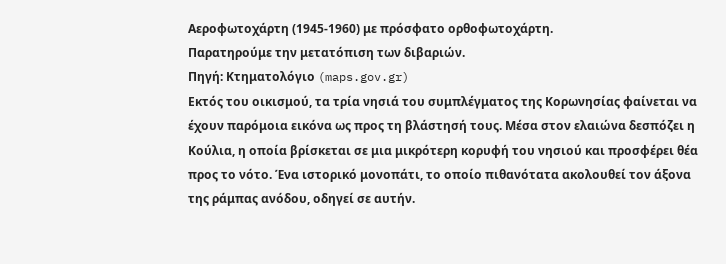Αεροφωτοχάρτη (1945-1960) με πρόσφατο ορθοφωτοχάρτη.
Παρατηρούμε την μετατόπιση των διβαριών.
Πηγή: Κτηματολόγιο (maps.gov.gr)
Εκτός του οικισμού, τα τρία νησιά του συμπλέγματος της Κορωνησίας φαίνεται να έχουν παρόμοια εικόνα ως προς τη βλάστησή τους. Μέσα στον ελαιώνα δεσπόζει η Κούλια, η οποία βρίσκεται σε μια μικρότερη κορυφή του νησιού και προσφέρει θέα προς το νότο. Ένα ιστορικό μονοπάτι, το οποίο πιθανότατα ακολουθεί τον άξονα της ράμπας ανόδου, οδηγεί σε αυτήν.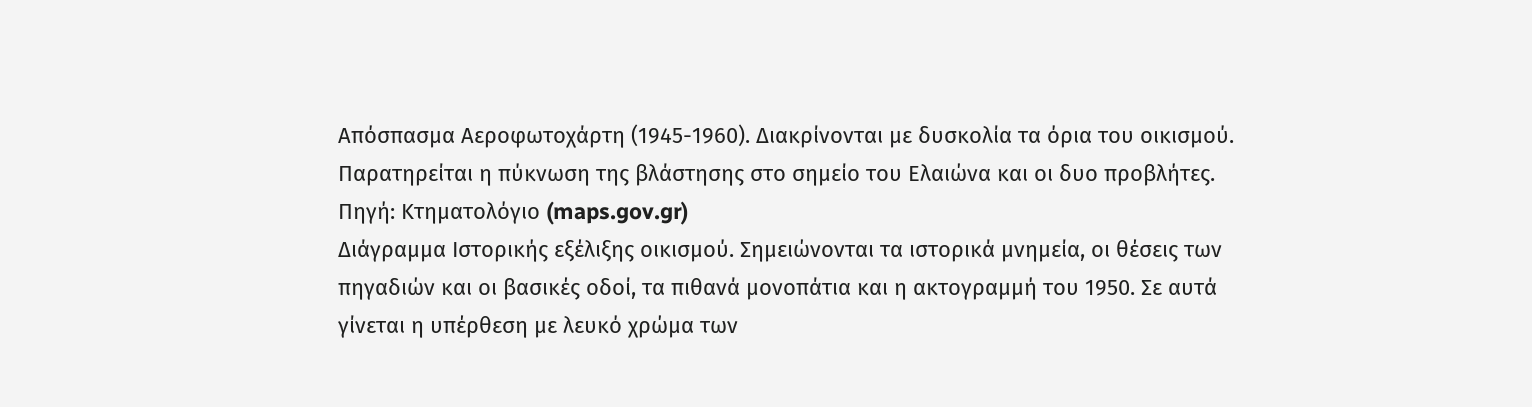Απόσπασμα Αεροφωτοχάρτη (1945-1960). Διακρίνονται με δυσκολία τα όρια του οικισμού.
Παρατηρείται η πύκνωση της βλάστησης στο σημείο του Ελαιώνα και οι δυο προβλήτες.
Πηγή: Κτηματολόγιο (maps.gov.gr)
Διάγραμμα Ιστορικής εξέλιξης οικισμού. Σημειώνονται τα ιστορικά μνημεία, οι θέσεις των πηγαδιών και οι βασικές οδοί, τα πιθανά μονοπάτια και η ακτογραμμή του 1950. Σε αυτά γίνεται η υπέρθεση με λευκό χρώμα των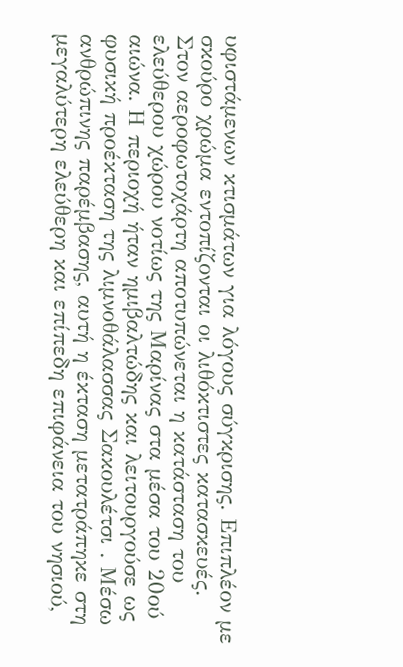υφιστάμενων κτισμάτων για λόγους σύγκρισης. Επιπλέον με σκούρο χρώμα εντοπίζονται οι λιθόκτιστες κατασκευές.
Στον αεροφωτοχάρτη αποτυπώνεται η κατάσταση του ελεύθερου χώρου νοτίως της Μαρίνας στα μέσα του 20ού αιώνα. Η περιοχή ήταν ημιβαλτώδης και λειτουργούσε ως φυσική προέκταση της λιμνοθάλασσας Σακουλέτσι . Μέσω ανθρώπινης παρέμβασης, αυτή η έκταση μετατράπηκε στη μεγαλύτερη ελεύθερη και επίπεδη επιφάνεια του νησιού,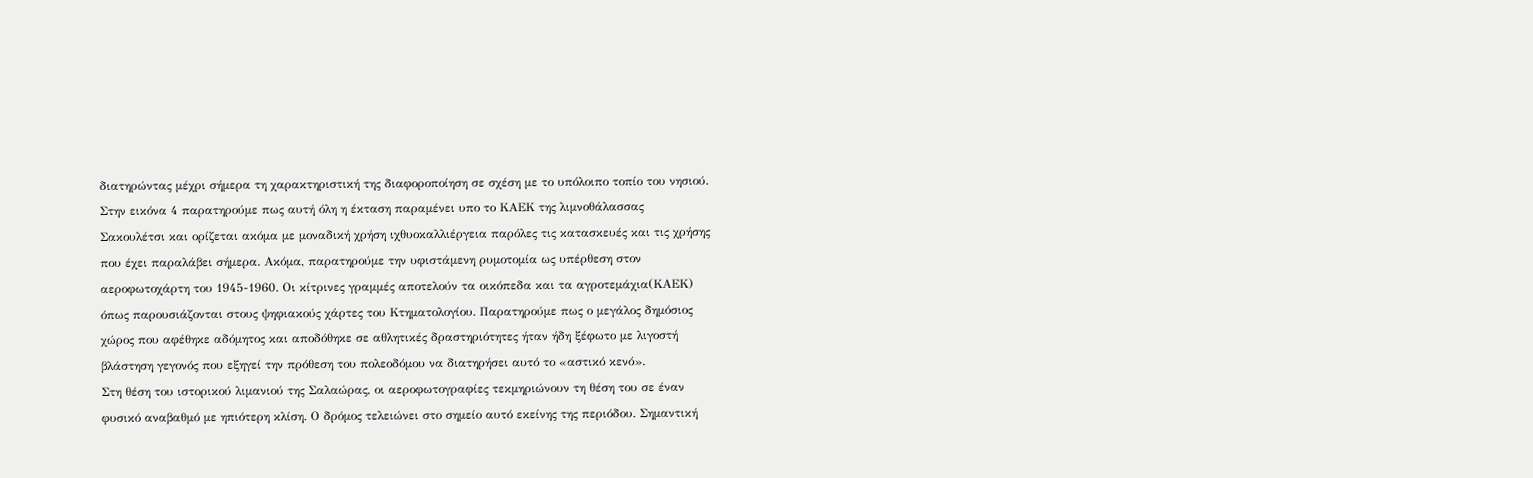διατηρώντας μέχρι σήμερα τη χαρακτηριστική της διαφοροποίηση σε σχέση με το υπόλοιπο τοπίο του νησιού. Στην εικόνα 4 παρατηρούμε πως αυτή όλη η έκταση παραμένει υπο το ΚΑΕΚ της λιμνοθάλασσας Σακουλέτσι και ορίζεται ακόμα με μοναδική χρήση ιχθυοκαλλιέργεια παρόλες τις κατασκευές και τις χρήσης που έχει παραλάβει σήμερα. Ακόμα, παρατηρούμε την υφιστάμενη ρυμοτομία ως υπέρθεση στον αεροφωτοχάρτη του 1945-1960. Οι κίτρινες γραμμές αποτελούν τα οικόπεδα και τα αγροτεμάχια(ΚΑΕΚ) όπως παρουσιάζονται στους ψηφιακούς χάρτες του Κτηματολογίου. Παρατηρούμε πως ο μεγάλος δημόσιος χώρος που αφέθηκε αδόμητος και αποδόθηκε σε αθλητικές δραστηριότητες ήταν ήδη ξέφωτο με λιγοστή βλάστηση γεγονός που εξηγεί την πρόθεση του πολεοδόμου να διατηρήσει αυτό το «αστικό κενό».
Στη θέση του ιστορικού λιμανιού της Σαλαώρας, οι αεροφωτογραφίες τεκμηριώνουν τη θέση του σε έναν φυσικό αναβαθμό με ηπιότερη κλίση. Ο δρόμος τελειώνει στο σημείο αυτό εκείνης της περιόδου. Σημαντική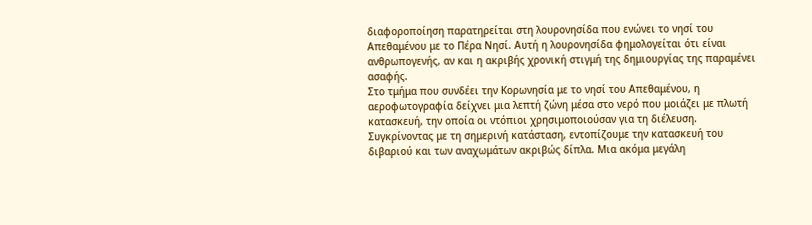διαφοροποίηση παρατηρείται στη λουρονησίδα που ενώνει το νησί του Απεθαμένου με το Πέρα Νησί. Αυτή η λουρονησίδα φημολογείται ότι είναι ανθρωπογενής, αν και η ακριβής χρονική στιγμή της δημιουργίας της παραμένει ασαφής.
Στο τμήμα που συνδέει την Κορωνησία με το νησί του Απεθαμένου, η αεροφωτογραφία δείχνει μια λεπτή ζώνη μέσα στο νερό που μοιάζει με πλωτή κατασκευή, την οποία οι ντόπιοι χρησιμοποιούσαν για τη διέλευση. Συγκρίνοντας με τη σημερινή κατάσταση, εντοπίζουμε την κατασκευή του διβαριού και των αναχωμάτων ακριβώς δίπλα. Μια ακόμα μεγάλη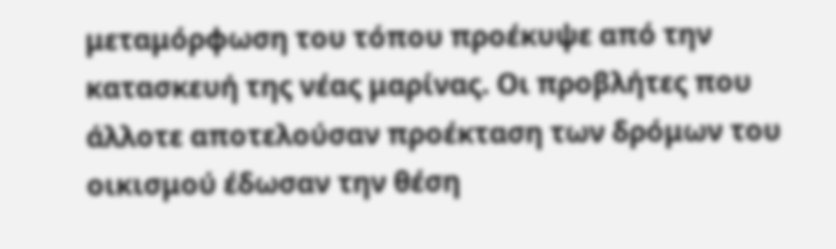μεταμόρφωση του τόπου προέκυψε από την κατασκευή της νέας μαρίνας. Οι προβλήτες που άλλοτε αποτελούσαν προέκταση των δρόμων του οικισμού έδωσαν την θέση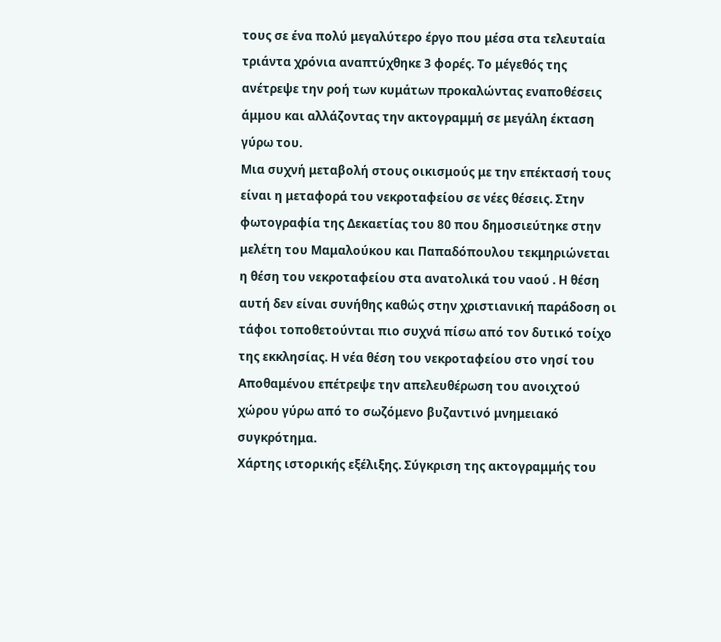τους σε ένα πολύ μεγαλύτερο έργο που μέσα στα τελευταία τριάντα χρόνια αναπτύχθηκε 3 φορές. Το μέγεθός της ανέτρεψε την ροή των κυμάτων προκαλώντας εναποθέσεις άμμου και αλλάζοντας την ακτογραμμή σε μεγάλη έκταση γύρω του.
Μια συχνή μεταβολή στους οικισμούς με την επέκτασή τους είναι η μεταφορά του νεκροταφείου σε νέες θέσεις. Στην φωτογραφία της Δεκαετίας του 80 που δημοσιεύτηκε στην μελέτη του Μαμαλούκου και Παπαδόπουλου τεκμηριώνεται η θέση του νεκροταφείου στα ανατολικά του ναού . Η θέση αυτή δεν είναι συνήθης καθώς στην χριστιανική παράδοση οι τάφοι τοποθετούνται πιο συχνά πίσω από τον δυτικό τοίχο της εκκλησίας. Η νέα θέση του νεκροταφείου στο νησί του Αποθαμένου επέτρεψε την απελευθέρωση του ανοιχτού χώρου γύρω από το σωζόμενο βυζαντινό μνημειακό συγκρότημα.
Χάρτης ιστορικής εξέλιξης. Σύγκριση της ακτογραμμής του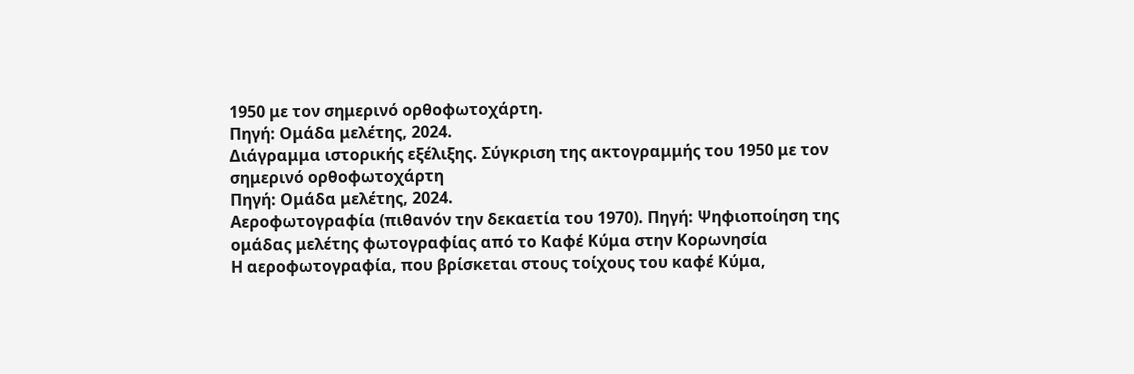1950 με τον σημερινό ορθοφωτοχάρτη.
Πηγή: Ομάδα μελέτης, 2024.
Διάγραμμα ιστορικής εξέλιξης. Σύγκριση της ακτογραμμής του 1950 με τον σημερινό ορθοφωτοχάρτη
Πηγή: Ομάδα μελέτης, 2024.
Αεροφωτογραφία (πιθανόν την δεκαετία του 1970). Πηγή: Ψηφιοποίηση της ομάδας μελέτης φωτογραφίας από το Καφέ Κύμα στην Κορωνησία
Η αεροφωτογραφία, που βρίσκεται στους τοίχους του καφέ Κύμα,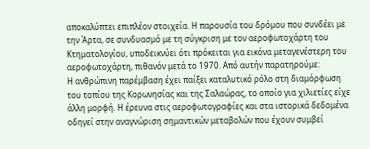αποκαλύπτει επιπλέον στοιχεία. Η παρουσία του δρόμου που συνδέει με την Άρτα, σε συνδυασμό με τη σύγκριση με τον αεροφωτοχάρτη του Κτηματολογίου, υποδεικνύει ότι πρόκειται για εικόνα μεταγενέστερη του αεροφωτοχάρτη, πιθανόν μετά το 1970. Από αυτήν παρατηρούμε:
Η ανθρώπινη παρέμβαση έχει παίξει καταλυτικό ρόλο στη διαμόρφωση του τοπίου της Κορωνησίας και της Σαλαώρας, το οποίο για χιλιετίες είχε άλλη μορφή. Η έρευνα στις αεροφωτογραφίες και στα ιστορικά δεδομένα οδηγεί στην αναγνώριση σημαντικών μεταβολών που έχουν συμβεί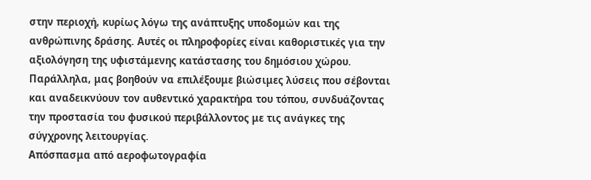στην περιοχή, κυρίως λόγω της ανάπτυξης υποδομών και της ανθρώπινης δράσης. Αυτές οι πληροφορίες είναι καθοριστικές για την αξιολόγηση της υφιστάμενης κατάστασης του δημόσιου χώρου. Παράλληλα, μας βοηθούν να επιλέξουμε βιώσιμες λύσεις που σέβονται και αναδεικνύουν τον αυθεντικό χαρακτήρα του τόπου, συνδυάζοντας την προστασία του φυσικού περιβάλλοντος με τις ανάγκες της σύγχρονης λειτουργίας.
Απόσπασμα από αεροφωτογραφία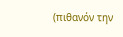(πιθανόν την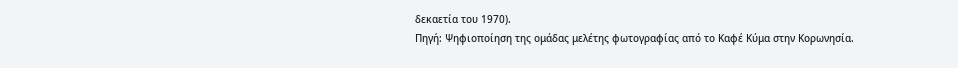δεκαετία του 1970).
Πηγή: Ψηφιοποίηση της ομάδας μελέτης φωτογραφίας από το Καφέ Κύμα στην Κορωνησία.